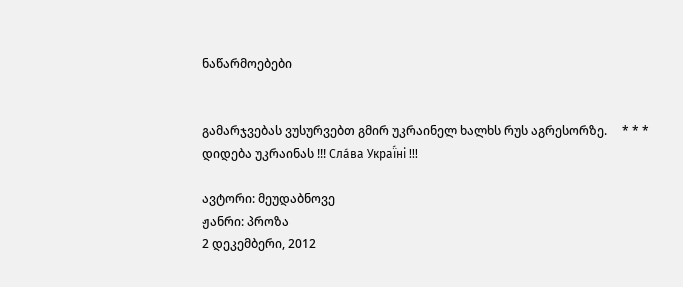ნაწარმოებები


გამარჯვებას ვუსურვებთ გმირ უკრაინელ ხალხს რუს აგრესორზე.     * * *     დიდება უკრაინას !!! Сла́ва Украї́ні !!!

ავტორი: მეუდაბნოვე
ჟანრი: პროზა
2 დეკემბერი, 2012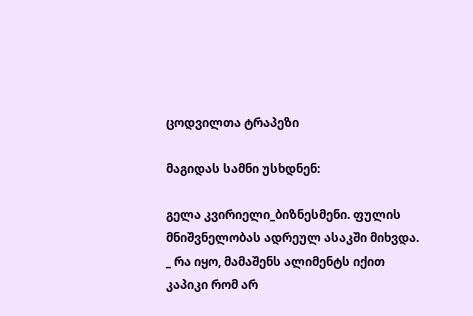ცოდვილთა ტრაპეზი

მაგიდას სამნი უსხდნენ:

გელა კვირიელი_ბიზნესმენი. ფულის მნიშვნელობას ადრეულ ასაკში მიხვდა.
_ რა იყო, მამაშენს ალიმენტს იქით კაპიკი რომ არ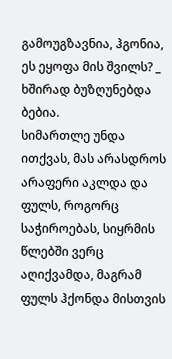გამოუგზავნია, ჰგონია, ეს ეყოფა მის შვილს? _ ხშირად ბუზღუნებდა ბებია.
სიმართლე უნდა ითქვას, მას არასდროს არაფერი აკლდა და ფულს, როგორც საჭიროებას, სიყრმის წლებში ვერც აღიქვამდა, მაგრამ ფულს ჰქონდა მისთვის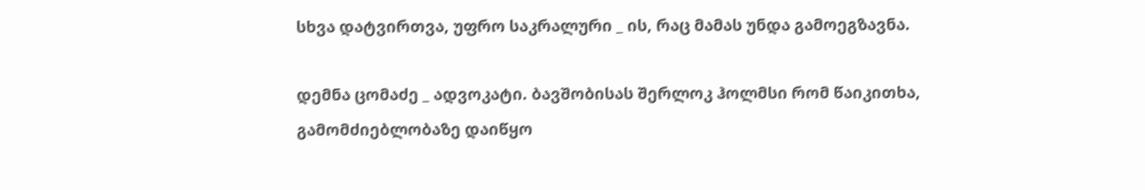სხვა დატვირთვა, უფრო საკრალური _ ის, რაც მამას უნდა გამოეგზავნა.

დემნა ცომაძე _ ადვოკატი. ბავშობისას შერლოკ ჰოლმსი რომ წაიკითხა, გამომძიებლობაზე დაიწყო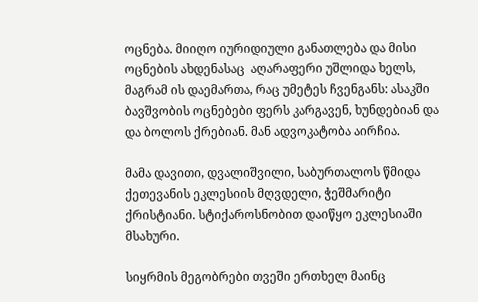ოცნება. მიიღო იურიდიული განათლება და მისი ოცნების ახდენასაც  აღარაფერი უშლიდა ხელს, მაგრამ ის დაემართა, რაც უმეტეს ჩვენგანს: ასაკში ბავშვობის ოცნებები ფერს კარგავენ, ხუნდებიან და და ბოლოს ქრებიან. მან ადვოკატობა აირჩია.

მამა დავითი, დვალიშვილი, საბურთალოს წმიდა ქეთევანის ეკლესიის მღვდელი, ჭეშმარიტი ქრისტიანი. სტიქაროსნობით დაიწყო ეკლესიაში მსახური.

სიყრმის მეგობრები თვეში ერთხელ მაინც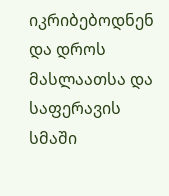იკრიბებოდნენ და დროს მასლაათსა და საფერავის სმაში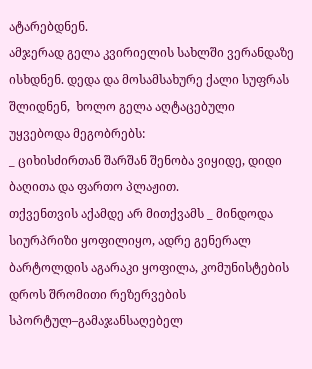ატარებდნენ.
ამჯერად გელა კვირიელის სახლში ვერანდაზე ისხდნენ. დედა და მოსამსახურე ქალი სუფრას შლიდნენ,  ხოლო გელა აღტაცებული უყვებოდა მეგობრებს:
_ ციხისძირთან შარშან შენობა ვიყიდე, დიდი ბაღითა და ფართო პლაჟით.
თქვენთვის აქამდე არ მითქვამს _ მინდოდა სიურპრიზი ყოფილიყო, ადრე გენერალ ბარტოლდის აგარაკი ყოფილა, კომუნისტების დროს შრომითი რეზერვების სპორტულ–გამაჯანსაღებელ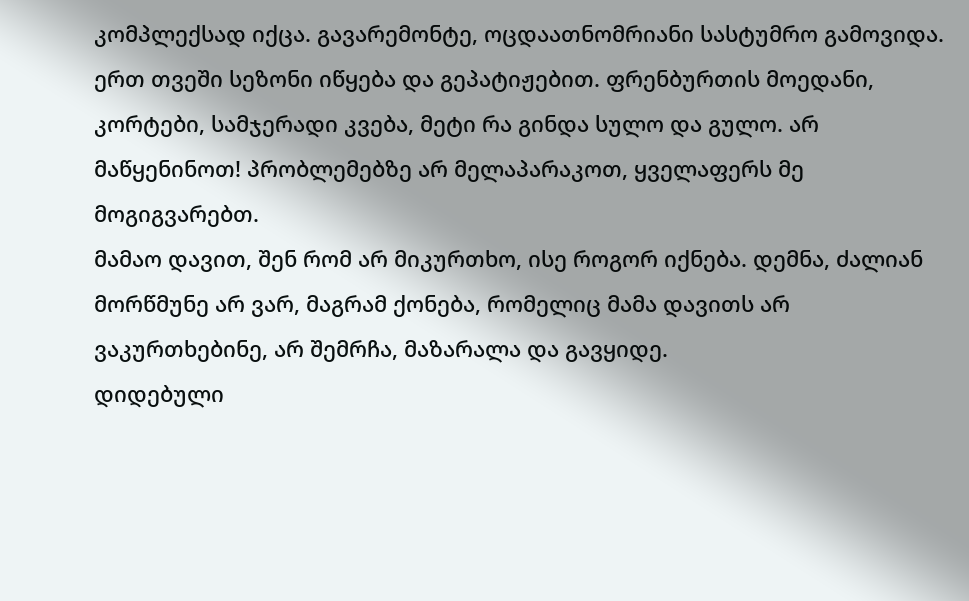კომპლექსად იქცა. გავარემონტე, ოცდაათნომრიანი სასტუმრო გამოვიდა. ერთ თვეში სეზონი იწყება და გეპატიჟებით. ფრენბურთის მოედანი, კორტები, სამჯერადი კვება, მეტი რა გინდა სულო და გულო. არ მაწყენინოთ! პრობლემებზე არ მელაპარაკოთ, ყველაფერს მე მოგიგვარებთ.
მამაო დავით, შენ რომ არ მიკურთხო, ისე როგორ იქნება. დემნა, ძალიან მორწმუნე არ ვარ, მაგრამ ქონება, რომელიც მამა დავითს არ ვაკურთხებინე, არ შემრჩა, მაზარალა და გავყიდე.
დიდებული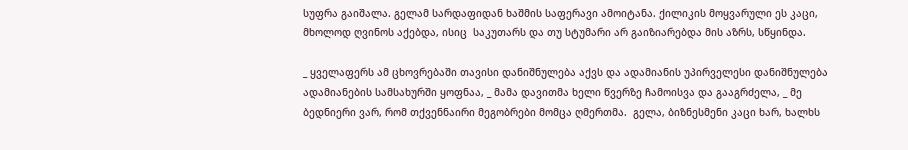სუფრა გაიშალა. გელამ სარდაფიდან ხაშმის საფერავი ამოიტანა. ქილიკის მოყვარული ეს კაცი, მხოლოდ ღვინოს აქებდა, ისიც  საკუთარს და თუ სტუმარი არ გაიზიარებდა მის აზრს, სწყინდა.

_ ყველაფერს ამ ცხოვრებაში თავისი დანიშნულება აქვს და ადამიანის უპირველესი დანიშნულება ადამიანების სამსახურში ყოფნაა, _ მამა დავითმა ხელი წვერზე ჩამოისვა და გააგრძელა, _ მე ბედნიერი ვარ, რომ თქვენნაირი მეგობრები მომცა ღმერთმა.  გელა, ბიზნესმენი კაცი ხარ, ხალხს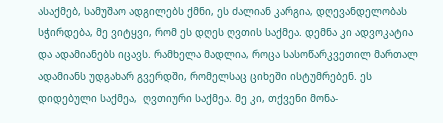ასაქმებ, სამუშაო ადგილებს ქმნი, ეს ძალიან კარგია, დღევანდელობას  სჭირდება, მე ვიტყვი, რომ ეს დღეს ღვთის საქმეა. დემნა კი ადვოკატია და ადამიანებს იცავს. რამხელა მადლია, როცა სასოწარკვეთილ მართალ ადამიანს უდგახარ გვერდში, რომელსაც ციხეში ისტუმრებენ. ეს დიდებული საქმეა,  ღვთიური საქმეა. მე კი, თქვენი მონა-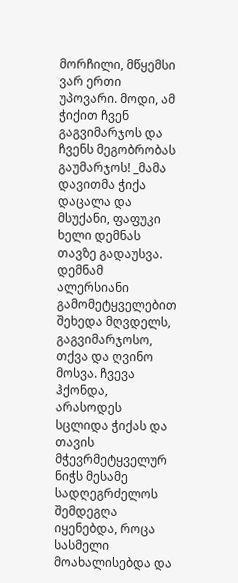მორჩილი, მწყემსი ვარ ერთი უპოვარი. მოდი, ამ ჭიქით ჩვენ გაგვიმარჯოს და ჩვენს მეგობრობას გაუმარჯოს! _მამა დავითმა ჭიქა დაცალა და მსუქანი, ფაფუკი ხელი დემნას თავზე გადაუსვა.
დემნამ ალერსიანი გამომეტყველებით შეხედა მღვდელს, გაგვიმარჯოსო, თქვა და ღვინო მოსვა. ჩვევა ჰქონდა, არასოდეს  სცლიდა ჭიქას და თავის მჭევრმეტყველურ ნიჭს მესამე სადღეგრძელოს შემდეგღა იყენებდა, როცა სასმელი მოახალისებდა და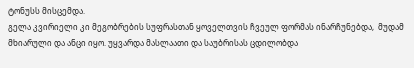ტონუსს მისცემდა.
გელა კვირიელი კი მეგობრების სუფრასთან ყოველთვის ჩვეულ ფორმას ინარჩუნებდა,  მუდამ მხიარული და ანცი იყო. უყვარდა მასლაათი და საუბრისას ცდილობდა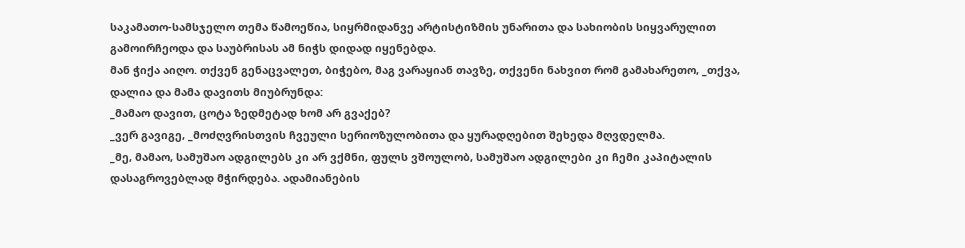საკამათო-სამსჯელო თემა წამოეწია, სიყრმიდანვე არტისტიზმის უნარითა და სახიობის სიყვარულით გამოირჩეოდა და საუბრისას ამ ნიჭს დიდად იყენებდა.
მან ჭიქა აიღო. თქვენ გენაცვალეთ, ბიჭებო, მაგ ვარაყიან თავზე, თქვენი ნახვით რომ გამახარეთო, _თქვა, დალია და მამა დავითს მიუბრუნდა:
_მამაო დავით, ცოტა ზედმეტად ხომ არ გვაქებ?
_ვერ გავიგე, _მოძღვრისთვის ჩვეული სერიოზულობითა და ყურადღებით შეხედა მღვდელმა.
_მე, მამაო, სამუშაო ადგილებს კი არ ვქმნი, ფულს ვშოულობ, სამუშაო ადგილები კი ჩემი კაპიტალის დასაგროვებლად მჭირდება. ადამიანების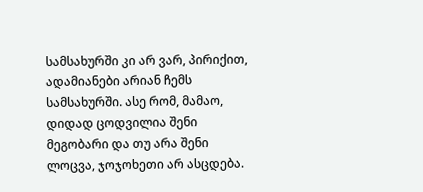სამსახურში კი არ ვარ, პირიქით, ადამიანები არიან ჩემს სამსახურში. ასე რომ, მამაო, დიდად ცოდვილია შენი მეგობარი და თუ არა შენი ლოცვა, ჯოჯოხეთი არ ასცდება.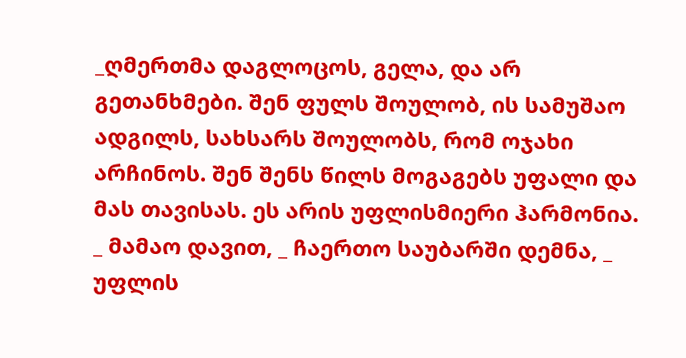_ღმერთმა დაგლოცოს, გელა, და არ გეთანხმები. შენ ფულს შოულობ, ის სამუშაო ადგილს, სახსარს შოულობს, რომ ოჯახი არჩინოს. შენ შენს წილს მოგაგებს უფალი და მას თავისას. ეს არის უფლისმიერი ჰარმონია.
_ მამაო დავით, _ ჩაერთო საუბარში დემნა, _ უფლის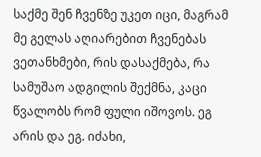საქმე შენ ჩვენზე უკეთ იცი, მაგრამ მე გელას აღიარებით ჩვენებას ვეთანხმები, რის დასაქმება, რა სამუშაო ადგილის შექმნა, კაცი წვალობს რომ ფული იშოვოს. ეგ არის და ეგ. იძახი,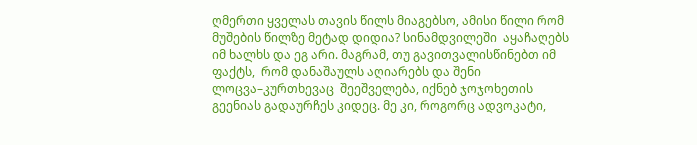ღმერთი ყველას თავის წილს მიაგებსო, ამისი წილი რომ მუშების წილზე მეტად დიდია? სინამდვილეში  აყაჩაღებს იმ ხალხს და ეგ არი. მაგრამ, თუ გავითვალისწინებთ იმ ფაქტს,  რომ დანაშაულს აღიარებს და შენი ლოცვა–კურთხევაც  შეეშველება, იქნებ ჯოჯოხეთის გეენიას გადაურჩეს კიდეც. მე კი, როგორც ადვოკატი,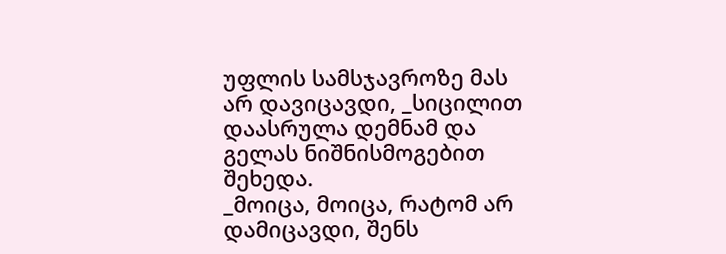უფლის სამსჯავროზე მას არ დავიცავდი, _სიცილით დაასრულა დემნამ და გელას ნიშნისმოგებით შეხედა.
_მოიცა, მოიცა, რატომ არ დამიცავდი, შენს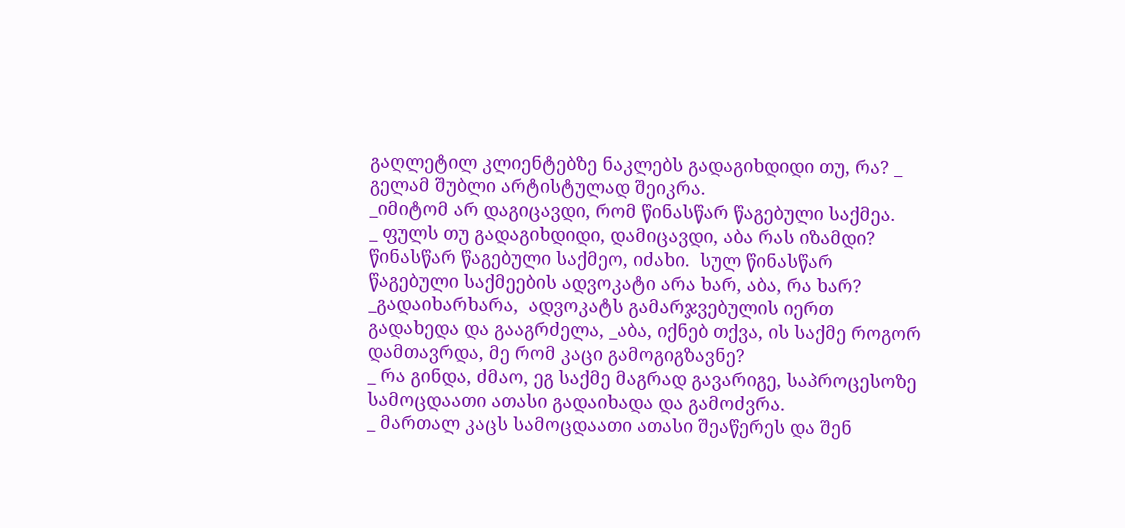გაღლეტილ კლიენტებზე ნაკლებს გადაგიხდიდი თუ, რა? _ გელამ შუბლი არტისტულად შეიკრა.
_იმიტომ არ დაგიცავდი, რომ წინასწარ წაგებული საქმეა.
_ ფულს თუ გადაგიხდიდი, დამიცავდი, აბა რას იზამდი?  წინასწარ წაგებული საქმეო, იძახი.  სულ წინასწარ წაგებული საქმეების ადვოკატი არა ხარ, აბა, რა ხარ? _გადაიხარხარა,  ადვოკატს გამარჯვებულის იერთ გადახედა და გააგრძელა, _აბა, იქნებ თქვა, ის საქმე როგორ დამთავრდა, მე რომ კაცი გამოგიგზავნე?
_ რა გინდა, ძმაო, ეგ საქმე მაგრად გავარიგე, საპროცესოზე სამოცდაათი ათასი გადაიხადა და გამოძვრა.
_ მართალ კაცს სამოცდაათი ათასი შეაწერეს და შენ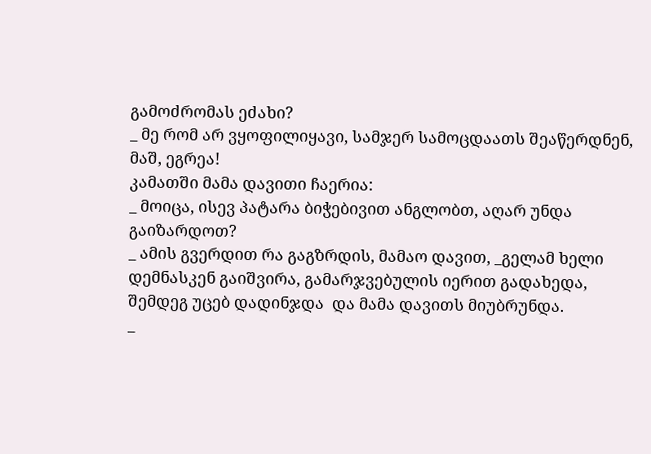გამოძრომას ეძახი?
_ მე რომ არ ვყოფილიყავი, სამჯერ სამოცდაათს შეაწერდნენ, მაშ, ეგრეა!
კამათში მამა დავითი ჩაერია:
_ მოიცა, ისევ პატარა ბიჭებივით ანგლობთ, აღარ უნდა გაიზარდოთ?
_ ამის გვერდით რა გაგზრდის, მამაო დავით, _გელამ ხელი დემნასკენ გაიშვირა, გამარჯვებულის იერით გადახედა, შემდეგ უცებ დადინჯდა  და მამა დავითს მიუბრუნდა.
_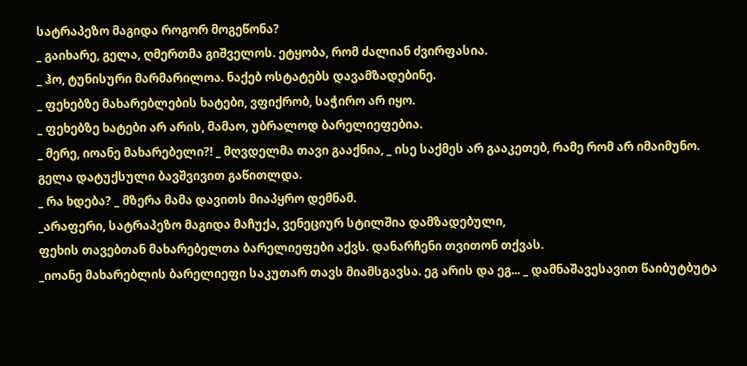სატრაპეზო მაგიდა როგორ მოგეწონა?
_ გაიხარე, გელა, ღმერთმა გიშველოს. ეტყობა, რომ ძალიან ძვირფასია.
_ ჰო, ტუნისური მარმარილოა. ნაქებ ოსტატებს დავამზადებინე.
_ ფეხებზე მახარებლების ხატები, ვფიქრობ, საჭირო არ იყო.
_ ფეხებზე ხატები არ არის, მამაო, უბრალოდ ბარელიეფებია.
_ მერე, იოანე მახარებელი?! _ მღვდელმა თავი გააქნია, _ ისე საქმეს არ გააკეთებ, რამე რომ არ იმაიმუნო.
გელა დატუქსული ბავშვივით გაწითლდა.
_ რა ხდება? _ მზერა მამა დავითს მიაპყრო დემნამ.
_არაფერი, სატრაპეზო მაგიდა მაჩუქა, ვენეციურ სტილშია დამზადებული,
ფეხის თავებთან მახარებელთა ბარელიეფები აქვს. დანარჩენი თვითონ თქვას.
_იოანე მახარებლის ბარელიეფი საკუთარ თავს მიამსგავსა. ეგ არის და ეგ... _ დამნაშავესავით წაიბუტბუტა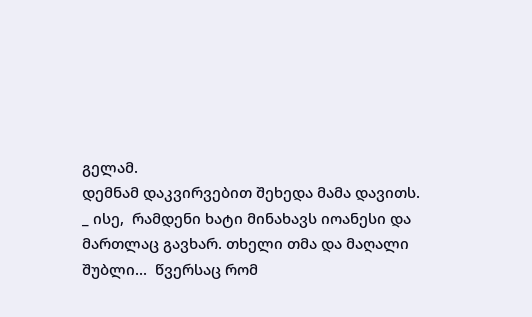გელამ.
დემნამ დაკვირვებით შეხედა მამა დავითს.
_ ისე,  რამდენი ხატი მინახავს იოანესი და მართლაც გავხარ. თხელი თმა და მაღალი შუბლი...  წვერსაც რომ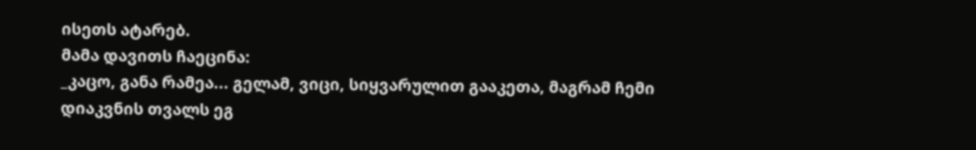ისეთს ატარებ.
მამა დავითს ჩაეცინა:
_კაცო, განა რამეა... გელამ, ვიცი, სიყვარულით გააკეთა, მაგრამ ჩემი დიაკვნის თვალს ეგ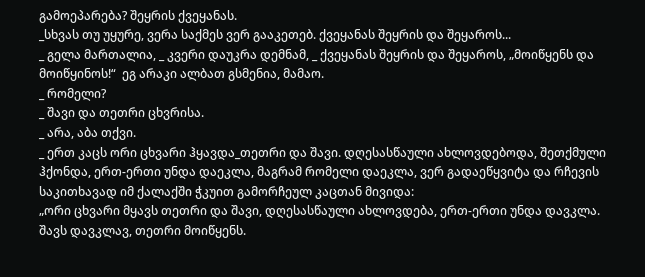გამოეპარება? შეყრის ქვეყანას.
_სხვას თუ უყურე, ვერა საქმეს ვერ გააკეთებ. ქვეყანას შეყრის და შეყაროს...
_ გელა მართალია, _ კვერი დაუკრა დემნამ, _ ქვეყანას შეყრის და შეყაროს, „მოიწყენს და მოიწყინოს!“  ეგ არაკი ალბათ გსმენია, მამაო.
_ რომელი?
_ შავი და თეთრი ცხვრისა.
_ არა, აბა თქვი.
_ ერთ კაცს ორი ცხვარი ჰყავდა_თეთრი და შავი. დღესასწაული ახლოვდებოდა, შეთქმული ჰქონდა, ერთ-ერთი უნდა დაეკლა, მაგრამ რომელი დაეკლა, ვერ გადაეწყვიტა და რჩევის საკითხავად იმ ქალაქში ჭკუით გამორჩეულ კაცთან მივიდა:
„ორი ცხვარი მყავს თეთრი და შავი, დღესასწაული ახლოვდება, ერთ-ერთი უნდა დავკლა. შავს დავკლავ, თეთრი მოიწყენს.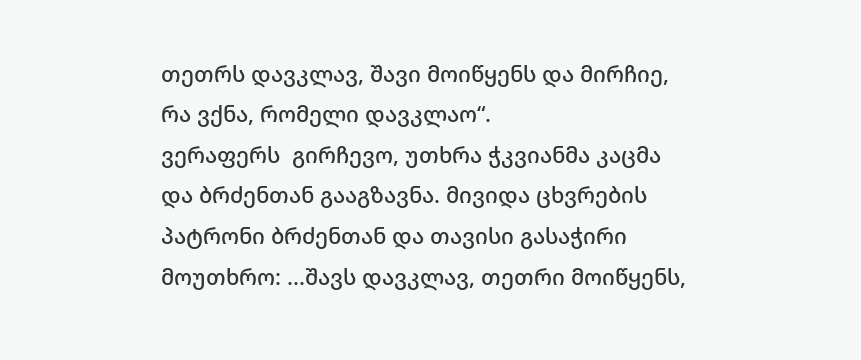თეთრს დავკლავ, შავი მოიწყენს და მირჩიე, რა ვქნა, რომელი დავკლაო“.
ვერაფერს  გირჩევო, უთხრა ჭკვიანმა კაცმა და ბრძენთან გააგზავნა. მივიდა ცხვრების პატრონი ბრძენთან და თავისი გასაჭირი მოუთხრო: ...შავს დავკლავ, თეთრი მოიწყენს,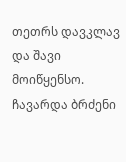თეთრს დავკლავ და შავი მოიწყენსო.
ჩავარდა ბრძენი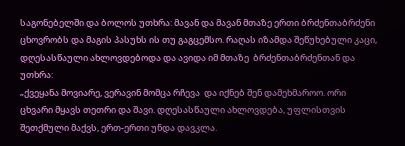საგონებელში და ბოლოს უთხრა: მავან და მავან მთაზე ერთი ბრძენთაბრძენი ცხოვრობს და მაგის პასუხს ის თუ გაგცემსო. რაღას იზამდა შეწუხებული კაცი, დღესასწაული ახლოვდებოდა და ავიდა იმ მთაზე  ბრძენთაბრძენთან და უთხრა:
„ქვეყანა მოვიარე, ვერავინ მომცა რჩევა  და იქნებ შენ დამეხმაროო. ორი ცხვარი მყავს თეთრი და შავი. დღესასწაული ახლოვდება, უფლისთვის შეთქმული მაქვს, ერთ-ერთი უნდა დავკლა.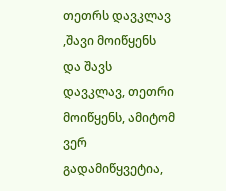თეთრს დავკლავ ,შავი მოიწყენს და შავს დავკლავ, თეთრი მოიწყენს, ამიტომ ვერ გადამიწყვეტია,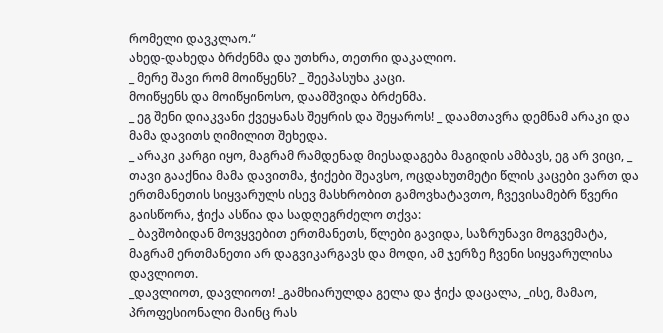რომელი დავკლაო.“
ახედ-დახედა ბრძენმა და უთხრა, თეთრი დაკალიო.
_ მერე შავი რომ მოიწყენს? _ შეეპასუხა კაცი.
მოიწყენს და მოიწყინოსო, დაამშვიდა ბრძენმა.
_ ეგ შენი დიაკვანი ქვეყანას შეყრის და შეყაროს! _ დაამთავრა დემნამ არაკი და მამა დავითს ღიმილით შეხედა.
_ არაკი კარგი იყო, მაგრამ რამდენად მიესადაგება მაგიდის ამბავს, ეგ არ ვიცი, _ თავი გააქნია მამა დავითმა, ჭიქები შეავსო, ოცდახუთმეტი წლის კაცები ვართ და ერთმანეთის სიყვარულს ისევ მასხრობით გამოვხატავთო, ჩვევისამებრ წვერი გაისწორა, ჭიქა ასწია და სადღეგრძელო თქვა:
_ ბავშობიდან მოვყვებით ერთმანეთს, წლები გავიდა, საზრუნავი მოგვემატა, მაგრამ ერთმანეთი არ დაგვიკარგავს და მოდი, ამ ჯერზე ჩვენი სიყვარულისა დავლიოთ.
_დავლიოთ, დავლიოთ! _გამხიარულდა გელა და ჭიქა დაცალა, _ისე, მამაო, პროფესიონალი მაინც რას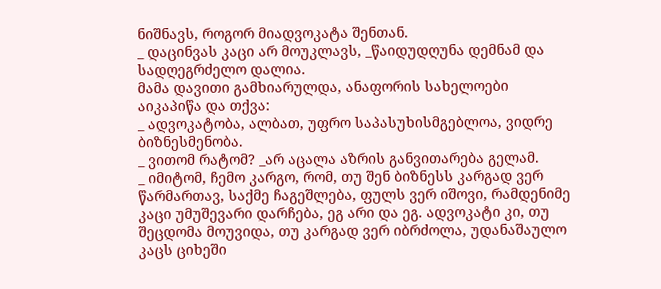ნიშნავს, როგორ მიადვოკატა შენთან.
_ დაცინვას კაცი არ მოუკლავს, _წაიდუდღუნა დემნამ და სადღეგრძელო დალია.
მამა დავითი გამხიარულდა, ანაფორის სახელოები აიკაპიწა და თქვა:
_ ადვოკატობა, ალბათ, უფრო საპასუხისმგებლოა, ვიდრე ბიზნესმენობა.
_ ვითომ რატომ? _არ აცალა აზრის განვითარება გელამ.
_ იმიტომ, ჩემო კარგო, რომ, თუ შენ ბიზნესს კარგად ვერ წარმართავ, საქმე ჩაგეშლება, ფულს ვერ იშოვი, რამდენიმე კაცი უმუშევარი დარჩება, ეგ არი და ეგ. ადვოკატი კი, თუ შეცდომა მოუვიდა, თუ კარგად ვერ იბრძოლა, უდანაშაულო კაცს ციხეში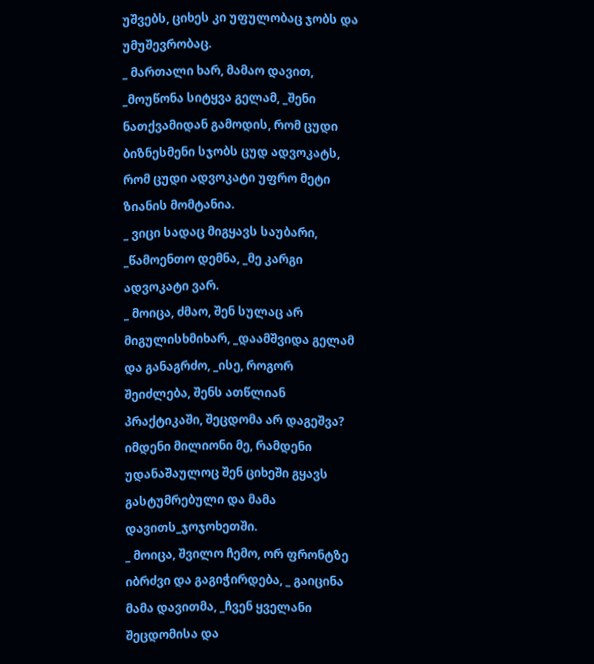უშვებს, ციხეს კი უფულობაც ჯობს და უმუშევრობაც.
_ მართალი ხარ, მამაო დავით,  _მოუწონა სიტყვა გელამ, _შენი ნათქვამიდან გამოდის, რომ ცუდი ბიზნესმენი სჯობს ცუდ ადვოკატს, რომ ცუდი ადვოკატი უფრო მეტი ზიანის მომტანია.
_ ვიცი სადაც მიგყავს საუბარი, _წამოენთო დემნა, _მე კარგი ადვოკატი ვარ.
_ მოიცა, ძმაო, შენ სულაც არ მიგულისხმიხარ, _დაამშვიდა გელამ და განაგრძო, _ისე, როგორ შეიძლება, შენს ათწლიან პრაქტიკაში, შეცდომა არ დაგეშვა? იმდენი მილიონი მე, რამდენი უდანაშაულოც შენ ციხეში გყავს გასტუმრებული და მამა დავითს_ჯოჯოხეთში.
_ მოიცა, შვილო ჩემო, ორ ფრონტზე იბრძვი და გაგიჭირდება, _ გაიცინა მამა დავითმა, _ჩვენ ყველანი შეცდომისა და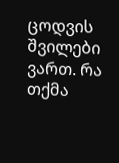ცოდვის შვილები ვართ. რა თქმა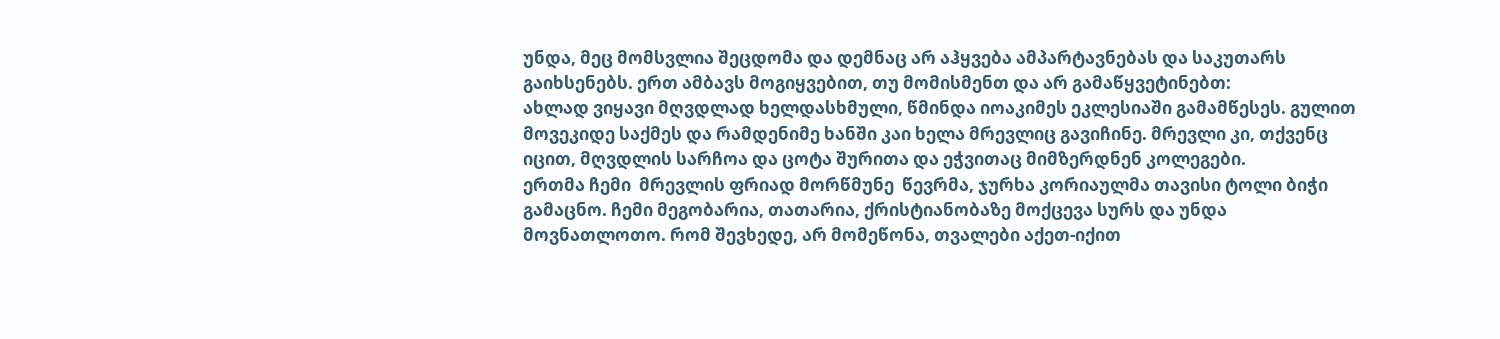უნდა, მეც მომსვლია შეცდომა და დემნაც არ აჰყვება ამპარტავნებას და საკუთარს გაიხსენებს. ერთ ამბავს მოგიყვებით, თუ მომისმენთ და არ გამაწყვეტინებთ:
ახლად ვიყავი მღვდლად ხელდასხმული, წმინდა იოაკიმეს ეკლესიაში გამამწესეს. გულით მოვეკიდე საქმეს და რამდენიმე ხანში კაი ხელა მრევლიც გავიჩინე. მრევლი კი, თქვენც იცით, მღვდლის სარჩოა და ცოტა შურითა და ეჭვითაც მიმზერდნენ კოლეგები.
ერთმა ჩემი  მრევლის ფრიად მორწმუნე  წევრმა, ჯურხა კორიაულმა თავისი ტოლი ბიჭი გამაცნო. ჩემი მეგობარია, თათარია, ქრისტიანობაზე მოქცევა სურს და უნდა მოვნათლოთო. რომ შევხედე, არ მომეწონა, თვალები აქეთ-იქით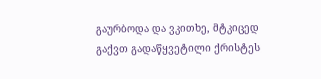გაურბოდა და ვკითხე, მტკიცედ გაქვთ გადაწყვეტილი ქრისტეს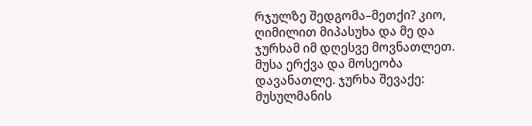რჯულზე შედგომა–მეთქი? კიო, ღიმილით მიპასუხა და მე და ჯურხამ იმ დღესვე მოვნათლეთ.  მუსა ერქვა და მოსეობა დავანათლე. ჯურხა შევაქე: მუსულმანის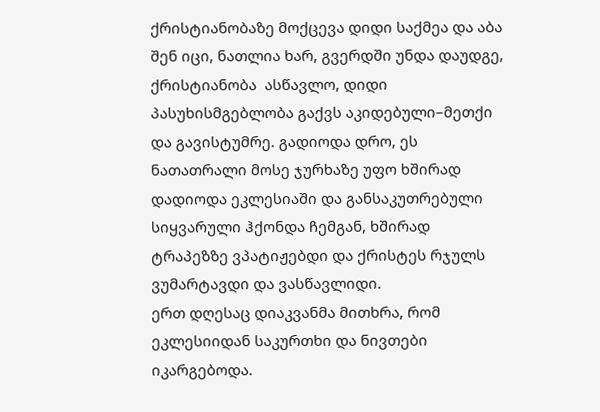ქრისტიანობაზე მოქცევა დიდი საქმეა და აბა შენ იცი, ნათლია ხარ, გვერდში უნდა დაუდგე, ქრისტიანობა  ასწავლო, დიდი პასუხისმგებლობა გაქვს აკიდებული–მეთქი და გავისტუმრე. გადიოდა დრო, ეს ნათათრალი მოსე ჯურხაზე უფო ხშირად დადიოდა ეკლესიაში და განსაკუთრებული სიყვარული ჰქონდა ჩემგან, ხშირად ტრაპეზზე ვპატიჟებდი და ქრისტეს რჯულს ვუმარტავდი და ვასწავლიდი.
ერთ დღესაც დიაკვანმა მითხრა, რომ ეკლესიიდან საკურთხი და ნივთები იკარგებოდა.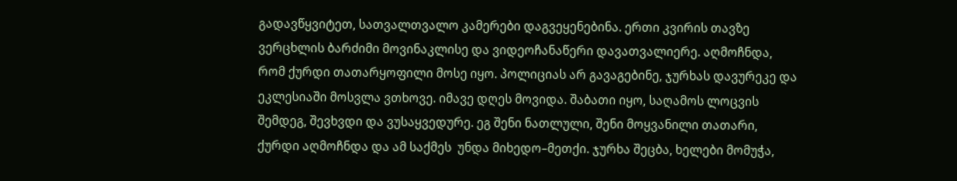გადავწყვიტეთ, სათვალთვალო კამერები დაგვეყენებინა. ერთი კვირის თავზე ვერცხლის ბარძიმი მოვინაკლისე და ვიდეოჩანაწერი დავათვალიერე. აღმოჩნდა, რომ ქურდი თათარყოფილი მოსე იყო. პოლიციას არ გავაგებინე, ჯურხას დავურეკე და ეკლესიაში მოსვლა ვთხოვე. იმავე დღეს მოვიდა. შაბათი იყო, საღამოს ლოცვის შემდეგ, შევხვდი და ვუსაყვედურე. ეგ შენი ნათლული, შენი მოყვანილი თათარი, ქურდი აღმოჩნდა და ამ საქმეს  უნდა მიხედო–მეთქი. ჯურხა შეცბა, ხელები მომუჭა,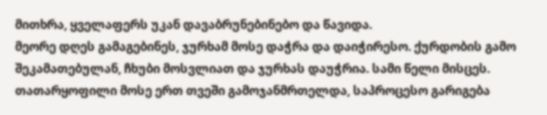მითხრა, ყველაფერს უკან დავაბრუნებინებო და წავიდა.
მეორე დღეს გამაგებინეს, ჯურხამ მოსე დაჭრა და დაიჭირესო. ქურდობის გამო შეკამათებულან, ჩხუბი მოსვლიათ და ჯურხას დაუჭრია. სამი წელი მისცეს.
თათარყოფილი მოსე ერთ თვეში გამოჯანმრთელდა, საპროცესო გარიგება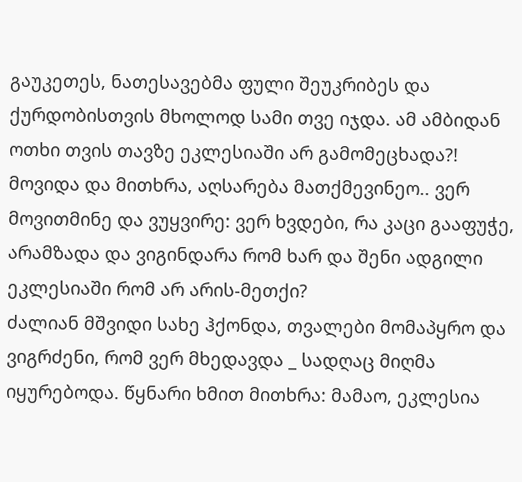გაუკეთეს, ნათესავებმა ფული შეუკრიბეს და ქურდობისთვის მხოლოდ სამი თვე იჯდა. ამ ამბიდან ოთხი თვის თავზე ეკლესიაში არ გამომეცხადა?! მოვიდა და მითხრა, აღსარება მათქმევინეო.. ვერ მოვითმინე და ვუყვირე: ვერ ხვდები, რა კაცი გააფუჭე, არამზადა და ვიგინდარა რომ ხარ და შენი ადგილი ეკლესიაში რომ არ არის-მეთქი?
ძალიან მშვიდი სახე ჰქონდა, თვალები მომაპყრო და  ვიგრძენი, რომ ვერ მხედავდა _ სადღაც მიღმა იყურებოდა. წყნარი ხმით მითხრა: მამაო, ეკლესია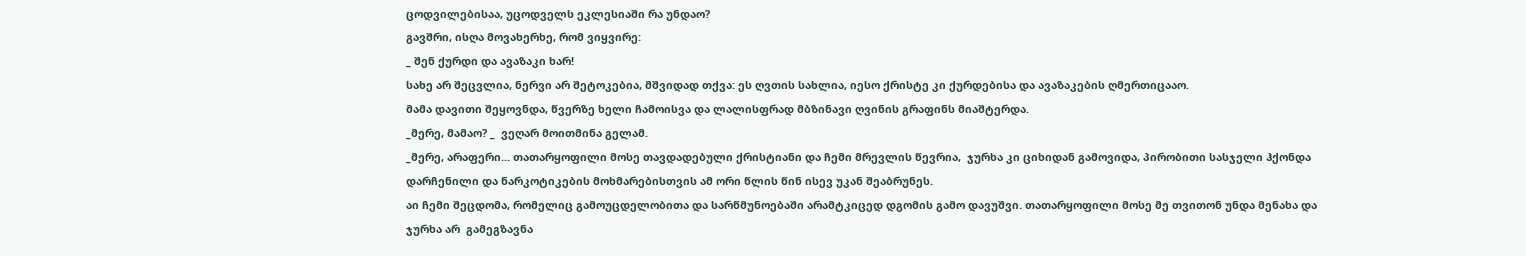ცოდვილებისაა, უცოდველს ეკლესიაში რა უნდაო?
გავშრი, ისღა მოვახერხე, რომ ვიყვირე:
_ შენ ქურდი და ავაზაკი ხარ!
სახე არ შეცვლია, ნერვი არ შეტოკებია, მშვიდად თქვა: ეს ღვთის სახლია, იესო ქრისტე კი ქურდებისა და ავაზაკების ღმერთიცააო.
მამა დავითი შეყოვნდა, წვერზე ხელი ჩამოისვა და ლალისფრად მბზინავი ღვინის გრაფინს მიაშტერდა.
_მერე, მამაო? _  ვეღარ მოითმინა გელამ.
_მერე, არაფერი... თათარყოფილი მოსე თავდადებული ქრისტიანი და ჩემი მრევლის წევრია,  ჯურხა კი ციხიდან გამოვიდა, პირობითი სასჯელი ჰქონდა დარჩენილი და ნარკოტიკების მოხმარებისთვის ამ ორი წლის წინ ისევ უკან შეაბრუნეს.
აი ჩემი შეცდომა, რომელიც გამოუცდელობითა და სარწმუნოებაში არამტკიცედ დგომის გამო დავუშვი. თათარყოფილი მოსე მე თვითონ უნდა მენახა და ჯურხა არ  გამეგზავნა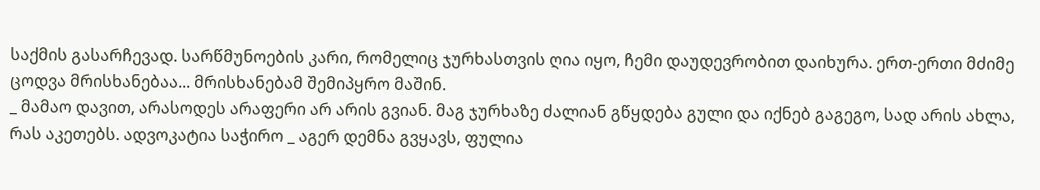საქმის გასარჩევად. სარწმუნოების კარი, რომელიც ჯურხასთვის ღია იყო, ჩემი დაუდევრობით დაიხურა. ერთ-ერთი მძიმე ცოდვა მრისხანებაა... მრისხანებამ შემიპყრო მაშინ.
_ მამაო დავით, არასოდეს არაფერი არ არის გვიან. მაგ ჯურხაზე ძალიან გწყდება გული და იქნებ გაგეგო, სად არის ახლა, რას აკეთებს. ადვოკატია საჭირო _ აგერ დემნა გვყავს, ფულია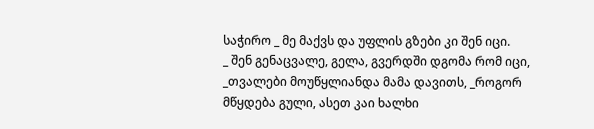საჭირო _ მე მაქვს და უფლის გზები კი შენ იცი.
_ შენ გენაცვალე, გელა, გვერდში დგომა რომ იცი, _თვალები მოუწყლიანდა მამა დავითს, _როგორ მწყდება გული, ასეთ კაი ხალხი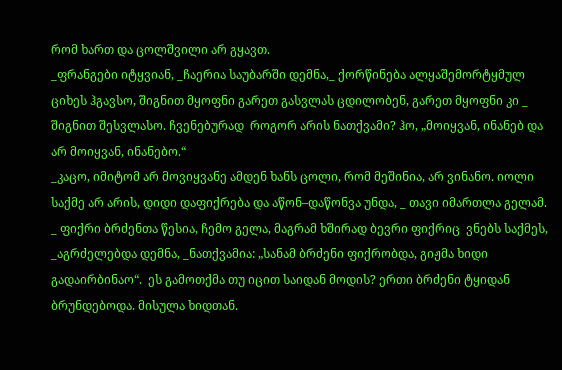რომ ხართ და ცოლშვილი არ გყავთ.
_ფრანგები იტყვიან, _ჩაერია საუბარში დემნა,_ ქორწინება ალყაშემორტყმულ ციხეს ჰგავსო, შიგნით მყოფნი გარეთ გასვლას ცდილობენ, გარეთ მყოფნი კი _ შიგნით შესვლასო. ჩვენებურად  როგორ არის ნათქვამი? ჰო, „მოიყვან, ინანებ და არ მოიყვან, ინანებო.“
_კაცო, იმიტომ არ მოვიყვანე ამდენ ხანს ცოლი, რომ მეშინია, არ ვინანო. იოლი საქმე არ არის, დიდი დაფიქრება და აწონ–დაწონვა უნდა, _ თავი იმართლა გელამ.
_ ფიქრი ბრძენთა წესია, ჩემო გელა, მაგრამ ხშირად ბევრი ფიქრიც  ვნებს საქმეს, _აგრძელებდა დემნა, _ნათქვამია: „სანამ ბრძენი ფიქრობდა, გიჟმა ხიდი გადაირბინაო“.  ეს გამოთქმა თუ იცით საიდან მოდის? ერთი ბრძენი ტყიდან ბრუნდებოდა. მისულა ხიდთან.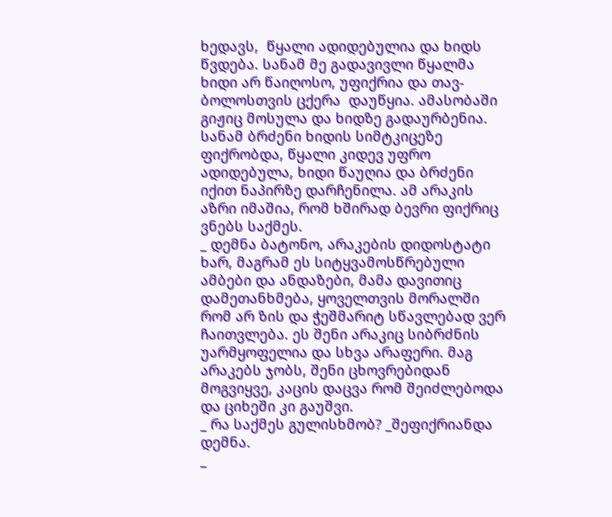ხედავს,  წყალი ადიდებულია და ხიდს წვდება. სანამ მე გადავივლი წყალმა ხიდი არ წაიღოსო, უფიქრია და თავ-ბოლოსთვის ცქერა  დაუწყია. ამასობაში გიჟიც მოსულა და ხიდზე გადაურბენია. სანამ ბრძენი ხიდის სიმტკიცეზე ფიქრობდა, წყალი კიდევ უფრო ადიდებულა, ხიდი წაუღია და ბრძენი იქით ნაპირზე დარჩენილა. ამ არაკის აზრი იმაშია, რომ ხშირად ბევრი ფიქრიც ვნებს საქმეს.
_ დემნა ბატონო, არაკების დიდოსტატი ხარ, მაგრამ ეს სიტყვამოსწრებული ამბები და ანდაზები, მამა დავითიც დამეთანხმება, ყოველთვის მორალში რომ არ ზის და ჭეშმარიტ სწავლებად ვერ ჩაითვლება. ეს შენი არაკიც სიბრძნის უარმყოფელია და სხვა არაფერი. მაგ არაკებს ჯობს, შენი ცხოვრებიდან მოგვიყვე, კაცის დაცვა რომ შეიძლებოდა და ციხეში კი გაუშვი.
_ რა საქმეს გულისხმობ? _შეფიქრიანდა დემნა.
_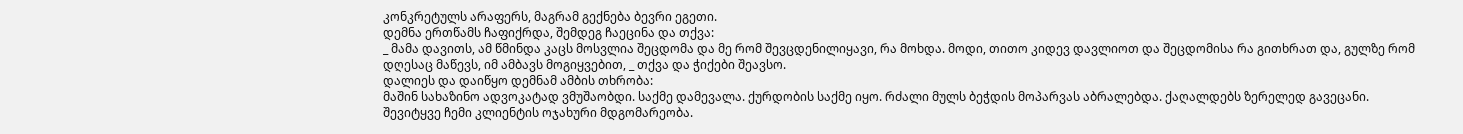კონკრეტულს არაფერს, მაგრამ გექნება ბევრი ეგეთი.
დემნა ერთწამს ჩაფიქრდა, შემდეგ ჩაეცინა და თქვა:
_ მამა დავითს, ამ წმინდა კაცს მოსვლია შეცდომა და მე რომ შევცდენილიყავი, რა მოხდა. მოდი, თითო კიდევ დავლიოთ და შეცდომისა რა გითხრათ და, გულზე რომ დღესაც მაწევს, იმ ამბავს მოგიყვებით, _ თქვა და ჭიქები შეავსო.
დალიეს და დაიწყო დემნამ ამბის თხრობა:
მაშინ სახაზინო ადვოკატად ვმუშაობდი. საქმე დამევალა. ქურდობის საქმე იყო. რძალი მულს ბეჭდის მოპარვას აბრალებდა. ქაღალდებს ზერელედ გავეცანი. შევიტყვე ჩემი კლიენტის ოჯახური მდგომარეობა.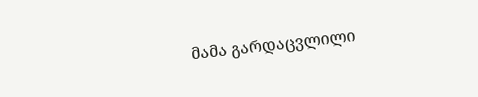მამა გარდაცვლილი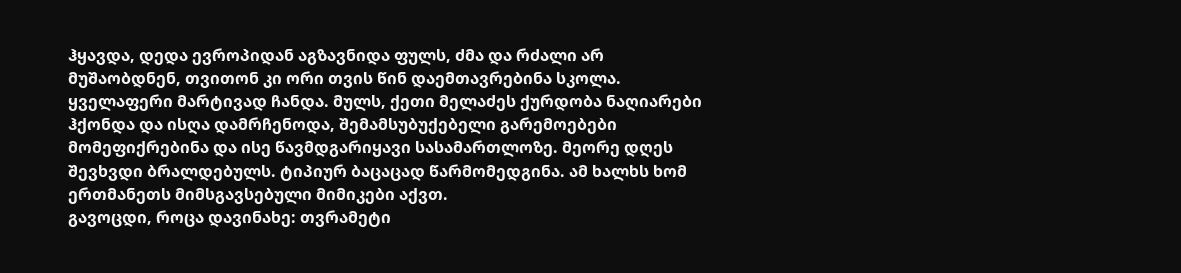ჰყავდა, დედა ევროპიდან აგზავნიდა ფულს, ძმა და რძალი არ მუშაობდნენ, თვითონ კი ორი თვის წინ დაემთავრებინა სკოლა. ყველაფერი მარტივად ჩანდა. მულს, ქეთი მელაძეს ქურდობა ნაღიარები ჰქონდა და ისღა დამრჩენოდა, შემამსუბუქებელი გარემოებები მომეფიქრებინა და ისე წავმდგარიყავი სასამართლოზე. მეორე დღეს შევხვდი ბრალდებულს. ტიპიურ ბაცაცად წარმომედგინა. ამ ხალხს ხომ ერთმანეთს მიმსგავსებული მიმიკები აქვთ.
გავოცდი, როცა დავინახე: თვრამეტი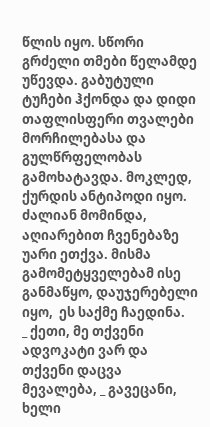წლის იყო. სწორი გრძელი თმები წელამდე უწევდა. გაბუტული ტუჩები ჰქონდა და დიდი თაფლისფერი თვალები მორჩილებასა და გულწრფელობას გამოხატავდა. მოკლედ, ქურდის ანტიპოდი იყო. ძალიან მომინდა, აღიარებით ჩვენებაზე უარი ეთქვა. მისმა გამომეტყველებამ ისე განმაწყო, დაუჯერებელი იყო,  ეს საქმე ჩაედინა.
_ ქეთი, მე თქვენი ადვოკატი ვარ და თქვენი დაცვა მევალება, _ გავეცანი, ხელი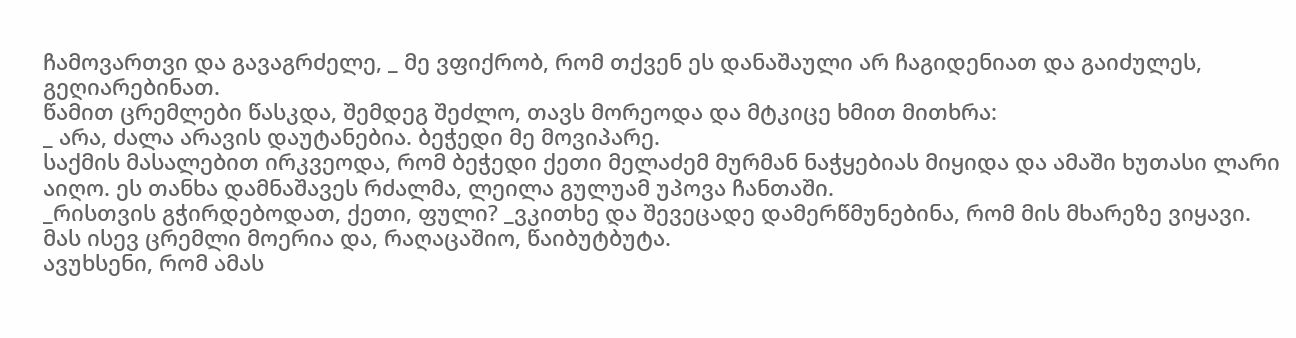ჩამოვართვი და გავაგრძელე, _ მე ვფიქრობ, რომ თქვენ ეს დანაშაული არ ჩაგიდენიათ და გაიძულეს, გეღიარებინათ.
წამით ცრემლები წასკდა, შემდეგ შეძლო, თავს მორეოდა და მტკიცე ხმით მითხრა:
_ არა, ძალა არავის დაუტანებია. ბეჭედი მე მოვიპარე.
საქმის მასალებით ირკვეოდა, რომ ბეჭედი ქეთი მელაძემ მურმან ნაჭყებიას მიყიდა და ამაში ხუთასი ლარი აიღო. ეს თანხა დამნაშავეს რძალმა, ლეილა გულუამ უპოვა ჩანთაში.
_რისთვის გჭირდებოდათ, ქეთი, ფული? _ვკითხე და შევეცადე დამერწმუნებინა, რომ მის მხარეზე ვიყავი.
მას ისევ ცრემლი მოერია და, რაღაცაშიო, წაიბუტბუტა.
ავუხსენი, რომ ამას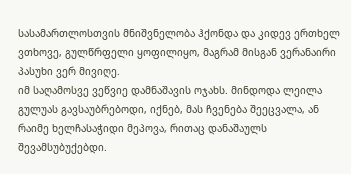სასამართლოსთვის მნიშვნელობა ჰქონდა და კიდევ ერთხელ ვთხოვე, გულწრფელი ყოფილიყო, მაგრამ მისგან ვერანაირი პასუხი ვერ მივიღე.
იმ საღამოსვე ვეწვიე დამნაშავის ოჯახს. მინდოდა ლეილა გულუას გავსაუბრებოდი, იქნებ, მას ჩვენება შეეცვალა, ან რაიმე ხელჩასაჭიდი მეპოვა, რითაც დანაშაულს  შევამსუბუქებდი.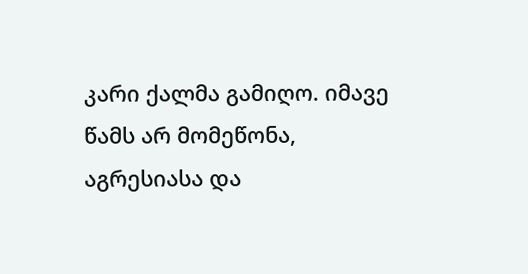კარი ქალმა გამიღო. იმავე წამს არ მომეწონა, აგრესიასა და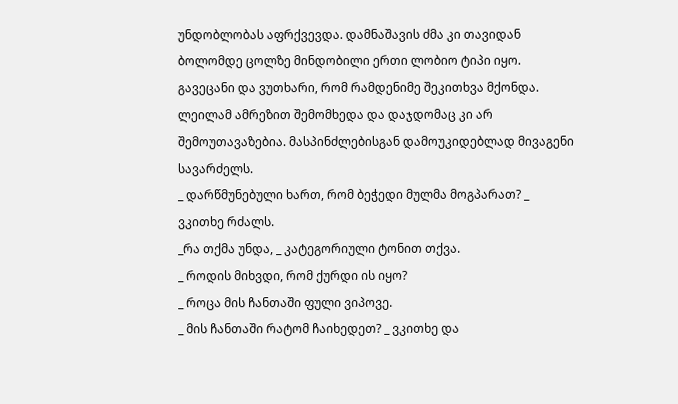უნდობლობას აფრქვევდა. დამნაშავის ძმა კი თავიდან ბოლომდე ცოლზე მინდობილი ერთი ლობიო ტიპი იყო.
გავეცანი და ვუთხარი, რომ რამდენიმე შეკითხვა მქონდა. ლეილამ ამრეზით შემომხედა და დაჯდომაც კი არ შემოუთავაზებია. მასპინძლებისგან დამოუკიდებლად მივაგენი სავარძელს.
_ დარწმუნებული ხართ, რომ ბეჭედი მულმა მოგპარათ? _ ვკითხე რძალს.
_რა თქმა უნდა, _ კატეგორიული ტონით თქვა.
_ როდის მიხვდი, რომ ქურდი ის იყო?
_ როცა მის ჩანთაში ფული ვიპოვე.
_ მის ჩანთაში რატომ ჩაიხედეთ? _ ვკითხე და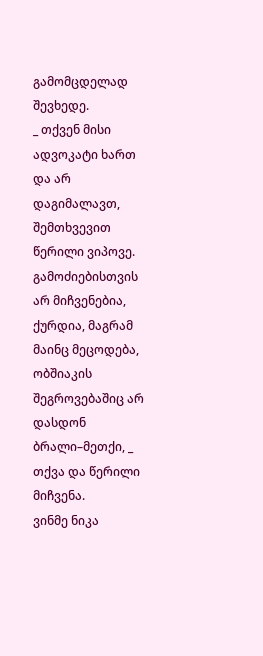გამომცდელად შევხედე.
_ თქვენ მისი ადვოკატი ხართ და არ დაგიმალავთ, შემთხვევით წერილი ვიპოვე. გამოძიებისთვის არ მიჩვენებია, ქურდია, მაგრამ მაინც მეცოდება, ობშიაკის შეგროვებაშიც არ დასდონ ბრალი–მეთქი, _ თქვა და წერილი მიჩვენა.
ვინმე ნიკა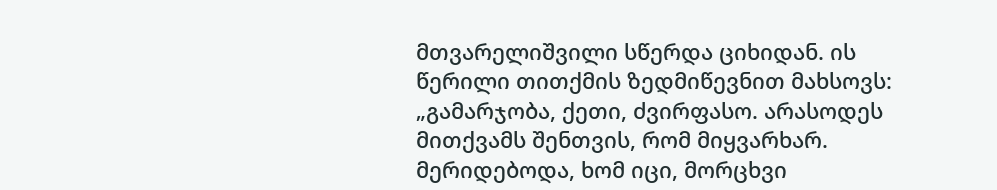მთვარელიშვილი სწერდა ციხიდან. ის წერილი თითქმის ზედმიწევნით მახსოვს:
„გამარჯობა, ქეთი, ძვირფასო. არასოდეს მითქვამს შენთვის, რომ მიყვარხარ. მერიდებოდა, ხომ იცი, მორცხვი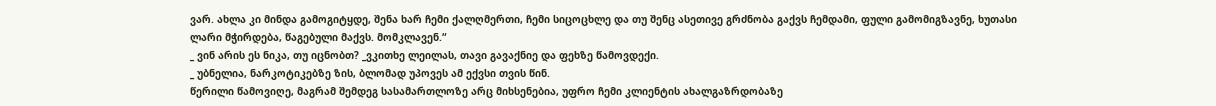ვარ. ახლა კი მინდა გამოგიტყდე, შენა ხარ ჩემი ქალღმერთი, ჩემი სიცოცხლე და თუ შენც ასეთივე გრძნობა გაქვს ჩემდამი, ფული გამომიგზავნე, ხუთასი ლარი მჭირდება, წაგებული მაქვს. მომკლავენ.“
_ ვინ არის ეს ნიკა, თუ იცნობთ? _ვკითხე ლეილას, თავი გავაქნიე და ფეხზე წამოვდექი.
_ უბნელია, ნარკოტიკებზე ზის, ბლომად უპოვეს ამ ექვსი თვის წინ.
წერილი წამოვიღე, მაგრამ შემდეგ სასამართლოზე არც მიხსენებია, უფრო ჩემი კლიენტის ახალგაზრდობაზე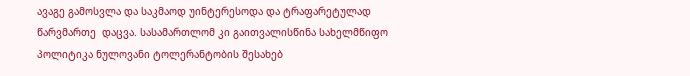ავაგე გამოსვლა და საკმაოდ უინტერესოდა და ტრაფარეტულად წარვმართე  დაცვა. სასამართლომ კი გაითვალისწინა სახელმწიფო პოლიტიკა ნულოვანი ტოლერანტობის შესახებ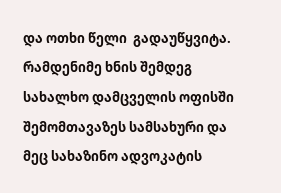და ოთხი წელი  გადაუწყვიტა.
რამდენიმე ხნის შემდეგ სახალხო დამცველის ოფისში შემომთავაზეს სამსახური და მეც სახაზინო ადვოკატის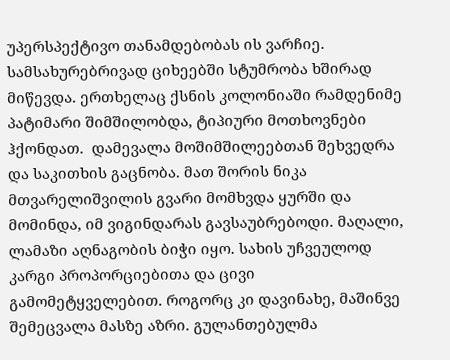უპერსპექტივო თანამდებობას ის ვარჩიე.
სამსახურებრივად ციხეებში სტუმრობა ხშირად მიწევდა. ერთხელაც ქსნის კოლონიაში რამდენიმე პატიმარი შიმშილობდა, ტიპიური მოთხოვნები ჰქონდათ.  დამევალა მოშიმშილეებთან შეხვედრა და საკითხის გაცნობა. მათ შორის ნიკა მთვარელიშვილის გვარი მომხვდა ყურში და მომინდა, იმ ვიგინდარას გავსაუბრებოდი. მაღალი, ლამაზი აღნაგობის ბიჭი იყო. სახის უჩვეულოდ კარგი პროპორციებითა და ცივი გამომეტყველებით. როგორც კი დავინახე, მაშინვე შემეცვალა მასზე აზრი. გულანთებულმა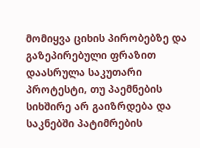მომიყვა ციხის პირობებზე და გაზეპირებული ფრაზით დაასრულა საკუთარი პროტესტი, თუ პაემნების სიხშირე არ გაიზრდება და საკნებში პატიმრების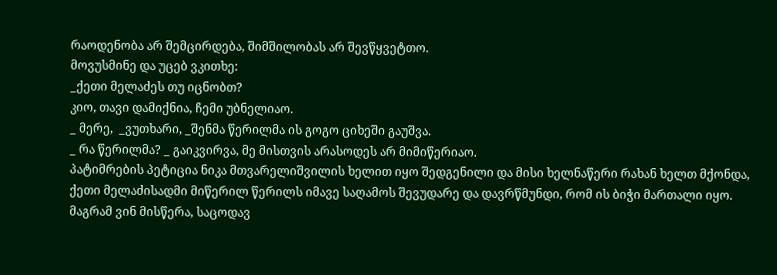რაოდენობა არ შემცირდება, შიმშილობას არ შევწყვეტთო.
მოვუსმინე და უცებ ვკითხე:
_ქეთი მელაძეს თუ იცნობთ?
კიო, თავი დამიქნია, ჩემი უბნელიაო.
_ მერე,  _ვუთხარი, _შენმა წერილმა ის გოგო ციხეში გაუშვა.
_ რა წერილმა? _ გაიკვირვა, მე მისთვის არასოდეს არ მიმიწერიაო.
პატიმრების პეტიცია ნიკა მთვარელიშვილის ხელით იყო შედგენილი და მისი ხელნაწერი რახან ხელთ მქონდა, ქეთი მელაძისადმი მიწერილ წერილს იმავე საღამოს შევუდარე და დავრწმუნდი, რომ ის ბიჭი მართალი იყო. მაგრამ ვინ მისწერა, საცოდავ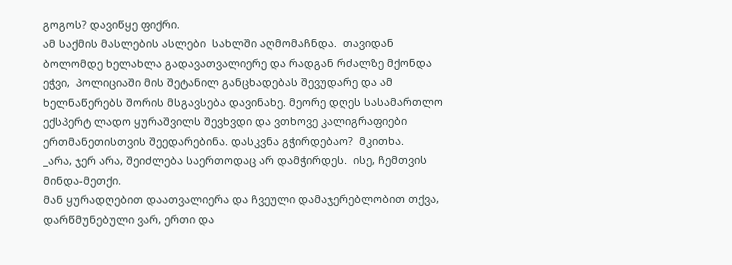გოგოს? დავიწყე ფიქრი.
ამ საქმის მასლების ასლები  სახლში აღმომაჩნდა.  თავიდან ბოლომდე ხელახლა გადავათვალიერე და რადგან რძალზე მქონდა ეჭვი,  პოლიციაში მის შეტანილ განცხადებას შევუდარე და ამ ხელნაწერებს შორის მსგავსება დავინახე. მეორე დღეს სასამართლო ექსპერტ ლადო ყურაშვილს შევხვდი და ვთხოვე კალიგრაფიები ერთმანეთისთვის შეედარებინა. დასკვნა გჭირდებაო?  მკითხა.
_არა, ჯერ არა, შეიძლება საერთოდაც არ დამჭირდეს.  ისე, ჩემთვის მინდა-მეთქი.
მან ყურადღებით დაათვალიერა და ჩვეული დამაჯერებლობით თქვა, დარწმუნებული ვარ, ერთი და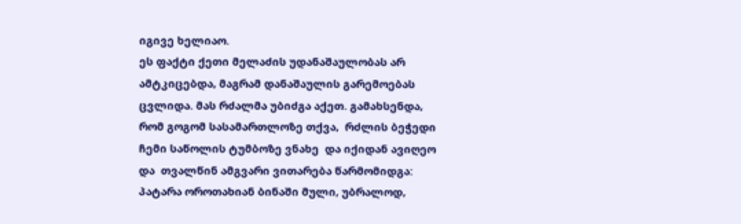იგივე ხელიაო.
ეს ფაქტი ქეთი მელაძის უდანაშაულობას არ ამტკიცებდა, მაგრამ დანაშაულის გარემოებას ცვლიდა. მას რძალმა უბიძგა აქეთ. გამახსენდა, რომ გოგომ სასამართლოზე თქვა,  რძლის ბეჭედი ჩემი საწოლის ტუმბოზე ვნახე  და იქიდან ავიღეო და  თვალწინ ამგვარი ვითარება წარმომიდგა:
პატარა ოროთახიან ბინაში მული, უბრალოდ,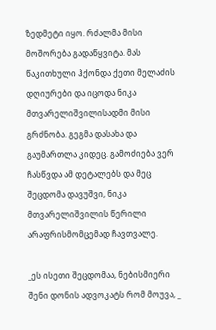ზედმეტი იყო. რძალმა მისი მოშორება გადაწყვიტა. მას წაკითხული ჰქონდა ქეთი მელაძის დღიურები და იცოდა ნიკა მთვარელიშვილისადმი მისი გრძნობა. გეგმა დასახა და გაუმართლა კიდეც. გამოძიება ვერ ჩასწვდა ამ დეტალებს და მეც შეცდომა დავუშვი, ნიკა მთვარელიშვილის წერილი არაფრისმომცემად ჩავთვალე.

_ეს ისეთი შეცდომაა, ნებისმიერი შენი დონის ადვოკატს რომ მოუვა, _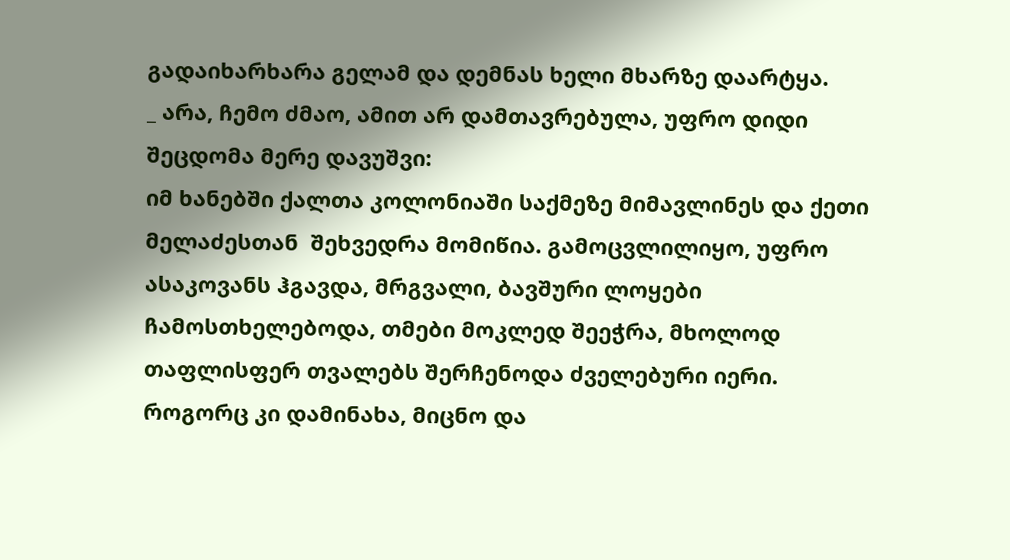გადაიხარხარა გელამ და დემნას ხელი მხარზე დაარტყა.
_ არა, ჩემო ძმაო, ამით არ დამთავრებულა, უფრო დიდი შეცდომა მერე დავუშვი:
იმ ხანებში ქალთა კოლონიაში საქმეზე მიმავლინეს და ქეთი მელაძესთან  შეხვედრა მომიწია. გამოცვლილიყო, უფრო ასაკოვანს ჰგავდა, მრგვალი, ბავშური ლოყები ჩამოსთხელებოდა, თმები მოკლედ შეეჭრა, მხოლოდ თაფლისფერ თვალებს შერჩენოდა ძველებური იერი. როგორც კი დამინახა, მიცნო და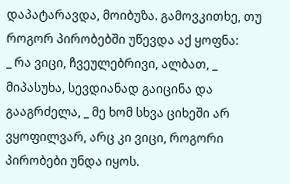დაპატარავდა, მოიბუზა. გამოვკითხე, თუ როგორ პირობებში უწევდა აქ ყოფნა:
_ რა ვიცი, ჩვეულებრივი, ალბათ, _ მიპასუხა, სევდიანად გაიცინა და გააგრძელა, _ მე ხომ სხვა ციხეში არ ვყოფილვარ, არც კი ვიცი, როგორი პირობები უნდა იყოს.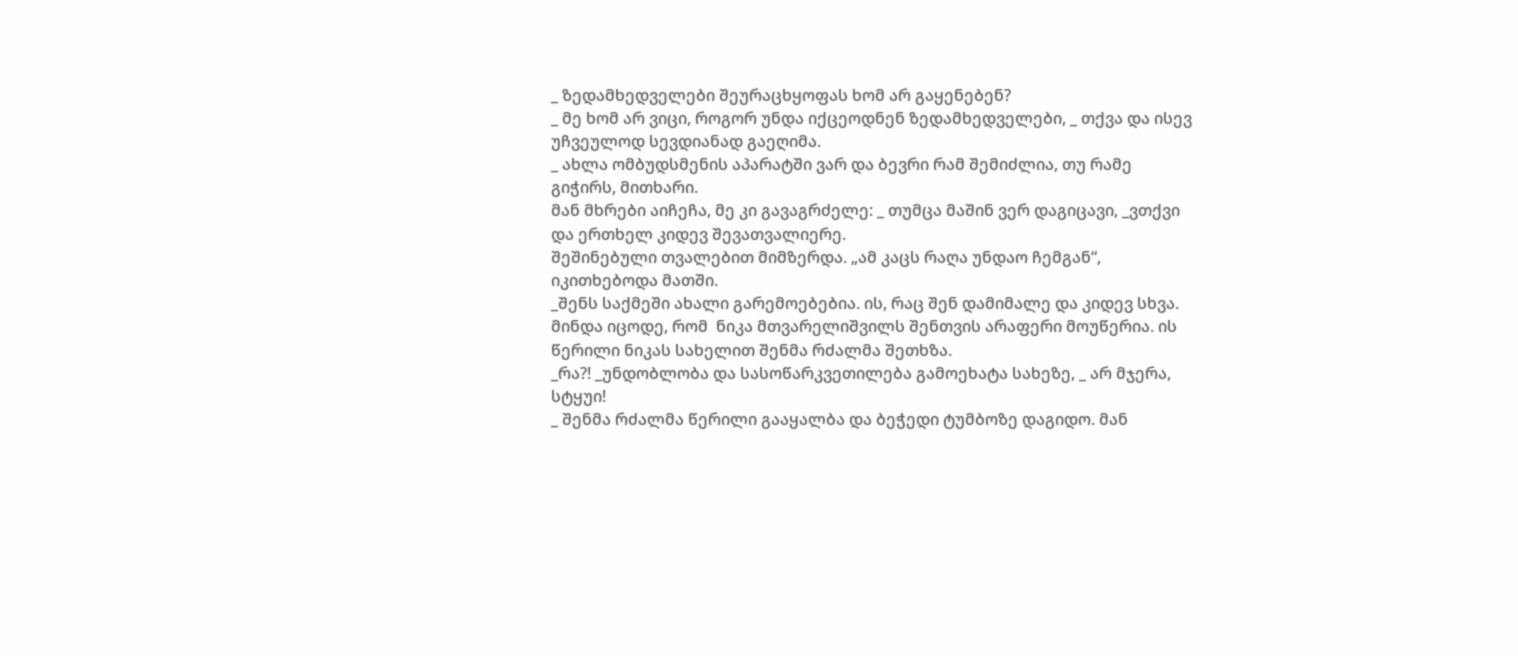_ ზედამხედველები შეურაცხყოფას ხომ არ გაყენებენ?
_ მე ხომ არ ვიცი, როგორ უნდა იქცეოდნენ ზედამხედველები, _ თქვა და ისევ უჩვეულოდ სევდიანად გაეღიმა.
_ ახლა ომბუდსმენის აპარატში ვარ და ბევრი რამ შემიძლია, თუ რამე გიჭირს, მითხარი.
მან მხრები აიჩეჩა, მე კი გავაგრძელე: _ თუმცა მაშინ ვერ დაგიცავი, _ვთქვი და ერთხელ კიდევ შევათვალიერე.
შეშინებული თვალებით მიმზერდა. „ამ კაცს რაღა უნდაო ჩემგან“, იკითხებოდა მათში.
_შენს საქმეში ახალი გარემოებებია. ის, რაც შენ დამიმალე და კიდევ სხვა. მინდა იცოდე, რომ  ნიკა მთვარელიშვილს შენთვის არაფერი მოუწერია. ის წერილი ნიკას სახელით შენმა რძალმა შეთხზა.
_რა?! _უნდობლობა და სასოწარკვეთილება გამოეხატა სახეზე, _ არ მჯერა, სტყუი!
_ შენმა რძალმა წერილი გააყალბა და ბეჭედი ტუმბოზე დაგიდო. მან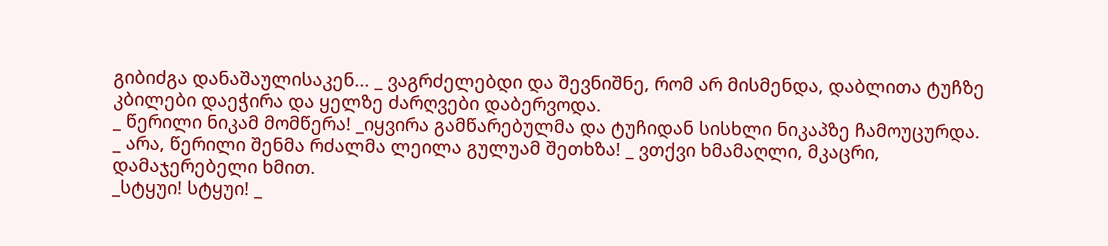გიბიძგა დანაშაულისაკენ... _ ვაგრძელებდი და შევნიშნე, რომ არ მისმენდა, დაბლითა ტუჩზე კბილები დაეჭირა და ყელზე ძარღვები დაბერვოდა.
_ წერილი ნიკამ მომწერა! _იყვირა გამწარებულმა და ტუჩიდან სისხლი ნიკაპზე ჩამოუცურდა.
_ არა, წერილი შენმა რძალმა ლეილა გულუამ შეთხზა! _ ვთქვი ხმამაღლი, მკაცრი, დამაჯერებელი ხმით.
_სტყუი! სტყუი! _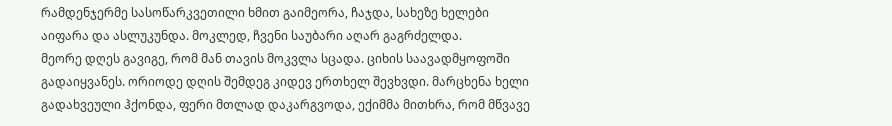რამდენჯერმე სასოწარკვეთილი ხმით გაიმეორა, ჩაჯდა, სახეზე ხელები აიფარა და ასლუკუნდა. მოკლედ, ჩვენი საუბარი აღარ გაგრძელდა.
მეორე დღეს გავიგე, რომ მან თავის მოკვლა სცადა. ციხის საავადმყოფოში გადაიყვანეს. ორიოდე დღის შემდეგ კიდევ ერთხელ შევხვდი. მარცხენა ხელი გადახვეული ჰქონდა, ფერი მთლად დაკარგვოდა, ექიმმა მითხრა, რომ მწვავე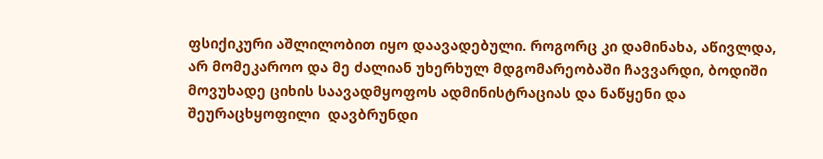ფსიქიკური აშლილობით იყო დაავადებული. როგორც კი დამინახა, აწივლდა, არ მომეკაროო და მე ძალიან უხერხულ მდგომარეობაში ჩავვარდი, ბოდიში მოვუხადე ციხის საავადმყოფოს ადმინისტრაციას და ნაწყენი და შეურაცხყოფილი  დავბრუნდი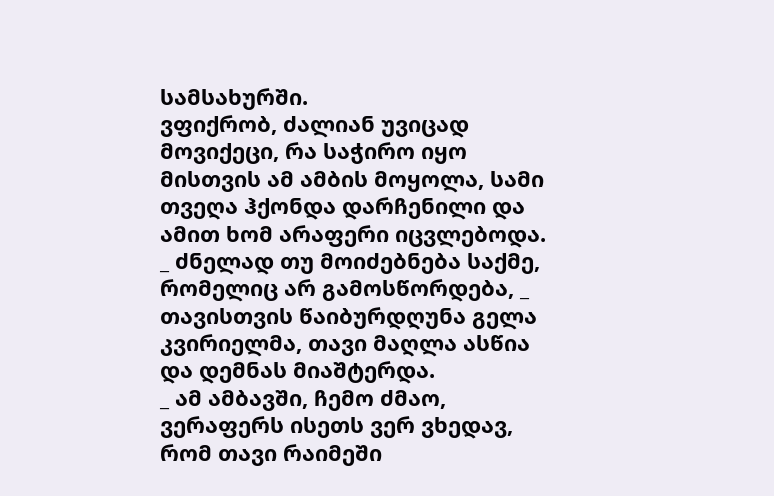სამსახურში.
ვფიქრობ, ძალიან უვიცად მოვიქეცი, რა საჭირო იყო მისთვის ამ ამბის მოყოლა, სამი თვეღა ჰქონდა დარჩენილი და ამით ხომ არაფერი იცვლებოდა.
_ ძნელად თუ მოიძებნება საქმე, რომელიც არ გამოსწორდება, _ თავისთვის წაიბურდღუნა გელა კვირიელმა, თავი მაღლა ასწია და დემნას მიაშტერდა.
_ ამ ამბავში, ჩემო ძმაო, ვერაფერს ისეთს ვერ ვხედავ, რომ თავი რაიმეში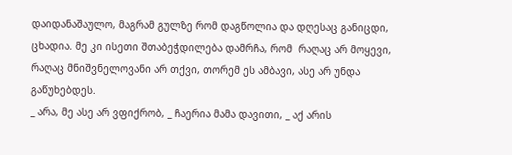დაიდანაშაულო, მაგრამ გულზე რომ დაგწოლია და დღესაც განიცდი, ცხადია. მე კი ისეთი შთაბეჭდილება დამრჩა, რომ  რაღაც არ მოყევი, რაღაც მნიშვნელოვანი არ თქვი, თორემ ეს ამბავი, ასე არ უნდა გაწუხებდეს.
_ არა, მე ასე არ ვფიქრობ, _ ჩაერია მამა დავითი, _ აქ არის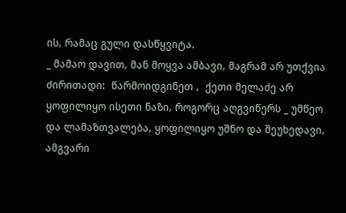ის, რამაც გული დასწყვიტა.
_ მამაო დავით, მან მოყვა ამბავი, მაგრამ არ უთქვია ძირითადი:  წარმოიდგინეთ ,  ქეთი მელაძე არ ყოფილიყო ისეთი ნაზი, როგორც აღგვიწერს _ უმწეო და ლამაზთვალება, ყოფილიყო უშნო და შეუხედავი, ამგვარი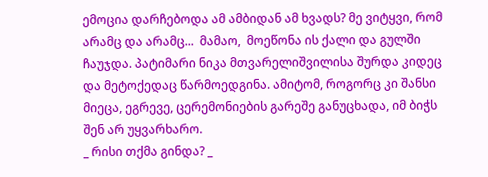ემოცია დარჩებოდა ამ ამბიდან ამ ხვადს? მე ვიტყვი, რომ არამც და არამც...  მამაო,  მოეწონა ის ქალი და გულში ჩაუჯდა. პატიმარი ნიკა მთვარელიშვილისა შურდა კიდეც და მეტოქედაც წარმოედგინა. ამიტომ, როგორც კი შანსი მიეცა, ეგრევე, ცერემონიების გარეშე განუცხადა, იმ ბიჭს შენ არ უყვარხარო.
_ რისი თქმა გინდა? _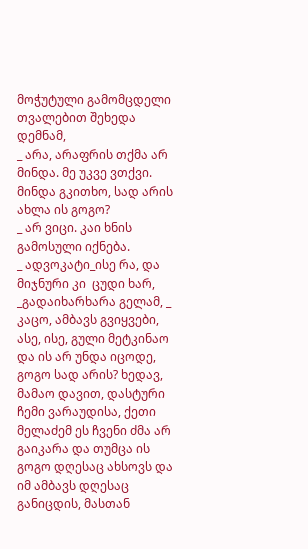მოჭუტული გამომცდელი თვალებით შეხედა დემნამ,
_ არა, არაფრის თქმა არ მინდა. მე უკვე ვთქვი. მინდა გკითხო, სად არის ახლა ის გოგო?
_ არ ვიცი. კაი ხნის გამოსული იქნება.
_ ადვოკატი_ისე რა, და მიჯნური კი  ცუდი ხარ, _გადაიხარხარა გელამ, _ კაცო, ამბავს გვიყვები, ასე, ისე, გული მეტკინაო და ის არ უნდა იცოდე, გოგო სად არის? ხედავ, მამაო დავით, დასტური ჩემი ვარაუდისა, ქეთი მელაძემ ეს ჩვენი ძმა არ გაიკარა და თუმცა ის გოგო დღესაც ახსოვს და იმ ამბავს დღესაც განიცდის, მასთან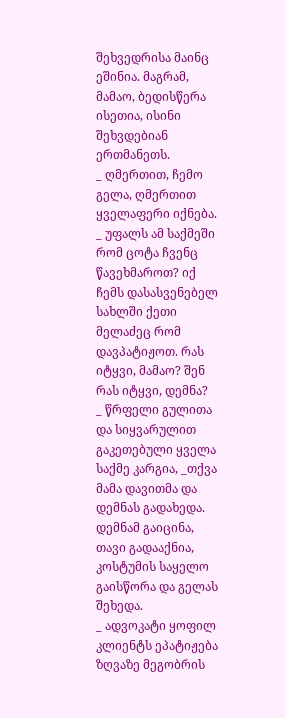შეხვედრისა მაინც ეშინია. მაგრამ, მამაო, ბედისწერა ისეთია, ისინი შეხვდებიან ერთმანეთს.
_ ღმერთით, ჩემო გელა, ღმერთით ყველაფერი იქნება.
_ უფალს ამ საქმეში რომ ცოტა ჩვენც წავეხმაროთ? იქ ჩემს დასასვენებელ სახლში ქეთი მელაძეც რომ დავპატიჟოთ. რას იტყვი, მამაო? შენ რას იტყვი, დემნა?
_ წრფელი გულითა და სიყვარულით გაკეთებული ყველა საქმე კარგია, _თქვა მამა დავითმა და დემნას გადახედა.
დემნამ გაიცინა, თავი გადააქნია, კოსტუმის საყელო გაისწორა და გელას შეხედა.
_ ადვოკატი ყოფილ კლიენტს ეპატიჟება ზღვაზე მეგობრის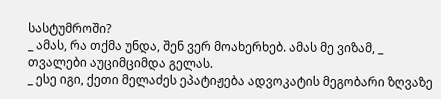სასტუმროში?
_ ამას, რა თქმა უნდა, შენ ვერ მოახერხებ. ამას მე ვიზამ, _ თვალები აუციმციმდა გელას.
_ ესე იგი, ქეთი მელაძეს ეპატიჟება ადვოკატის მეგობარი ზღვაზე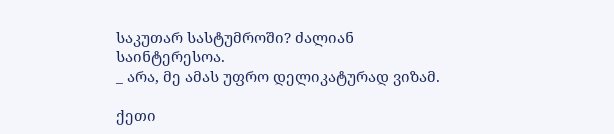საკუთარ სასტუმროში? ძალიან საინტერესოა.
_ არა, მე ამას უფრო დელიკატურად ვიზამ.

ქეთი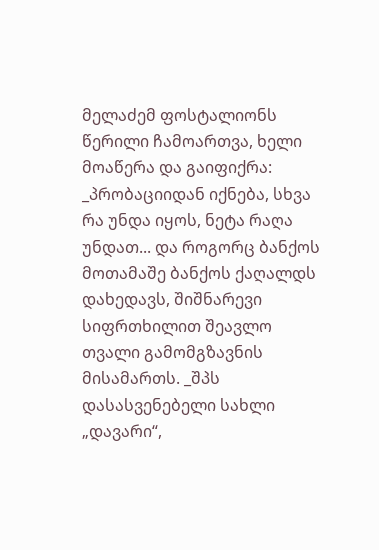მელაძემ ფოსტალიონს წერილი ჩამოართვა, ხელი მოაწერა და გაიფიქრა: _პრობაციიდან იქნება, სხვა რა უნდა იყოს, ნეტა რაღა უნდათ... და როგორც ბანქოს მოთამაშე ბანქოს ქაღალდს დახედავს, შიშნარევი სიფრთხილით შეავლო თვალი გამომგზავნის მისამართს. _შპს დასასვენებელი სახლი „დავარი“,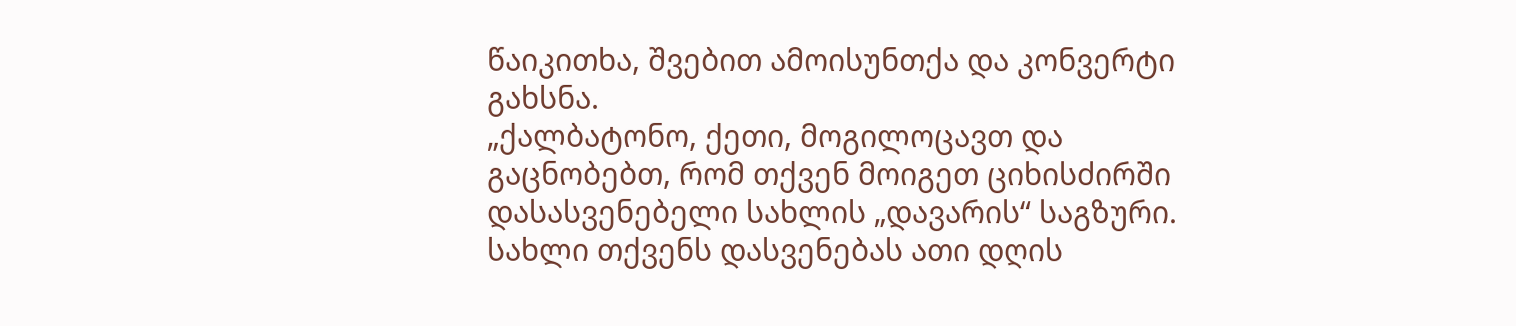წაიკითხა, შვებით ამოისუნთქა და კონვერტი გახსნა.
„ქალბატონო, ქეთი, მოგილოცავთ და გაცნობებთ, რომ თქვენ მოიგეთ ციხისძირში დასასვენებელი სახლის „დავარის“ საგზური. სახლი თქვენს დასვენებას ათი დღის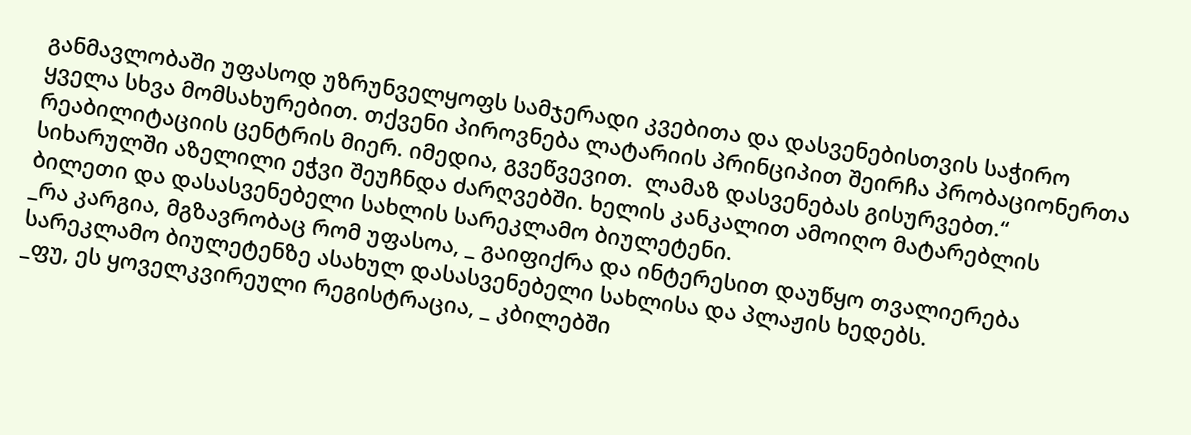განმავლობაში უფასოდ უზრუნველყოფს სამჯერადი კვებითა და დასვენებისთვის საჭირო ყველა სხვა მომსახურებით. თქვენი პიროვნება ლატარიის პრინციპით შეირჩა პრობაციონერთა რეაბილიტაციის ცენტრის მიერ. იმედია, გვეწვევით.  ლამაზ დასვენებას გისურვებთ.“
სიხარულში აზელილი ეჭვი შეუჩნდა ძარღვებში. ხელის კანკალით ამოიღო მატარებლის ბილეთი და დასასვენებელი სახლის სარეკლამო ბიულეტენი.
_რა კარგია, მგზავრობაც რომ უფასოა, _ გაიფიქრა და ინტერესით დაუწყო თვალიერება სარეკლამო ბიულეტენზე ასახულ დასასვენებელი სახლისა და პლაჟის ხედებს.
_ფუ, ეს ყოველკვირეული რეგისტრაცია, _ კბილებში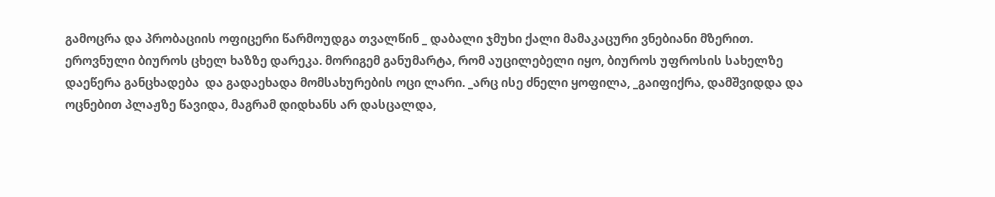გამოცრა და პრობაციის ოფიცერი წარმოუდგა თვალწინ _ დაბალი ჯმუხი ქალი მამაკაცური ვნებიანი მზერით.
ეროვნული ბიუროს ცხელ ხაზზე დარეკა. მორიგემ განუმარტა, რომ აუცილებელი იყო, ბიუროს უფროსის სახელზე დაეწერა განცხადება  და გადაეხადა მომსახურების ოცი ლარი. _არც ისე ძნელი ყოფილა, _გაიფიქრა, დამშვიდდა და ოცნებით პლაჟზე წავიდა, მაგრამ დიდხანს არ დასცალდა,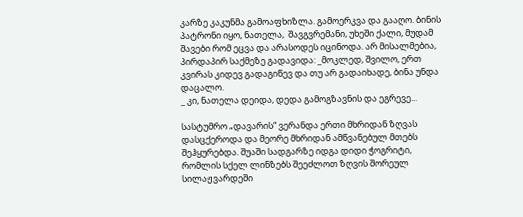კარზე კაკუნმა გამოაფხიზლა. გამოერკვა და გააღო. ბინის პატრონი იყო, ნათელა,  შავგვრემანი, უხეში ქალი, მუდამ შავები რომ ეცვა და არასოდეს იცინოდა. არ მისალმებია, პირდაპირ საქმეზე გადავიდა: _მოკლედ, შვილო, ერთ კვირას კიდევ გადაგიწევ და თუ არ გადაიხადე, ბინა უნდა დაცალო.
_ კი, ნათელა დეიდა, დედა გამოგზავნის და ეგრევე...

სასტუმრო „დავარის“ ვერანდა ერთი მხრიდან ზღვას დასცქეროდა და მეორე მხრიდან ამწვანებულ მთებს შეჰყურებდა. შუაში სადგარზე იდგა დიდი ჭოგრიტი, რომლის სქელ ლინზებს შეეძლოთ ზღვის შორეულ სილაჟვარდეში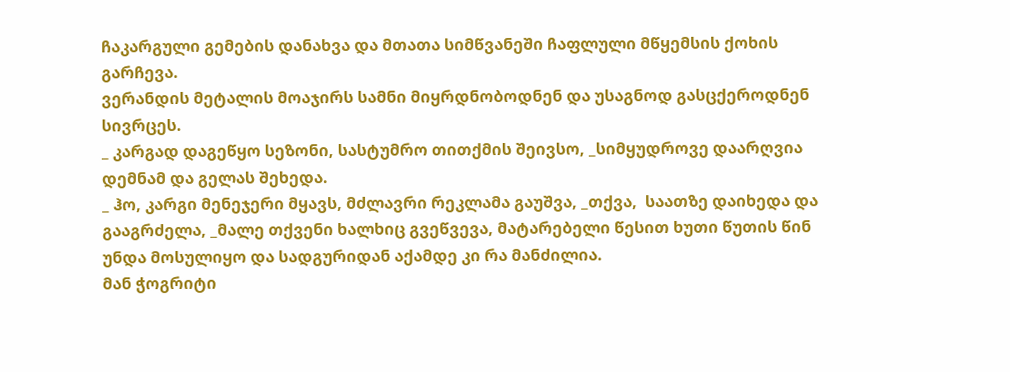ჩაკარგული გემების დანახვა და მთათა სიმწვანეში ჩაფლული მწყემსის ქოხის გარჩევა.
ვერანდის მეტალის მოაჯირს სამნი მიყრდნობოდნენ და უსაგნოდ გასცქეროდნენ სივრცეს.
_ კარგად დაგეწყო სეზონი, სასტუმრო თითქმის შეივსო, _სიმყუდროვე დაარღვია დემნამ და გელას შეხედა.
_ ჰო, კარგი მენეჯერი მყავს, მძლავრი რეკლამა გაუშვა, _თქვა,  საათზე დაიხედა და გააგრძელა, _მალე თქვენი ხალხიც გვეწვევა, მატარებელი წესით ხუთი წუთის წინ უნდა მოსულიყო და სადგურიდან აქამდე კი რა მანძილია.
მან ჭოგრიტი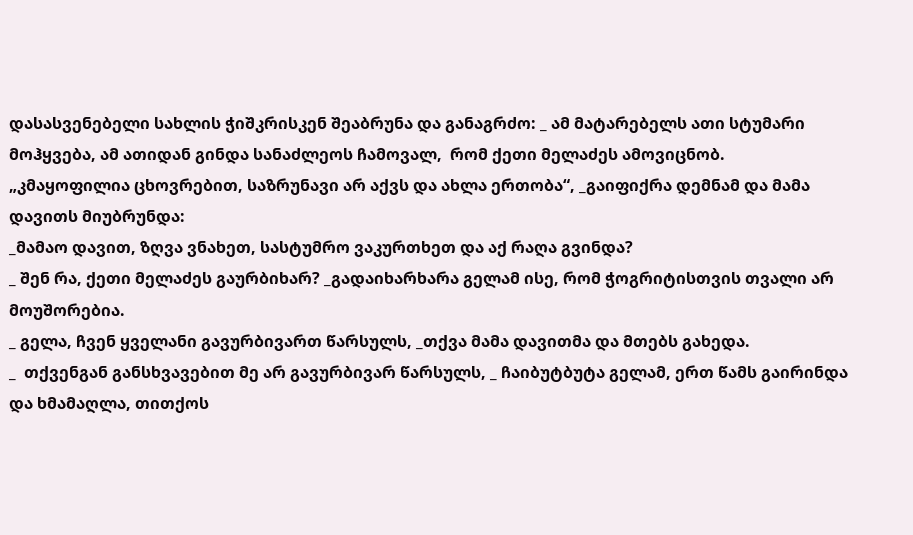დასასვენებელი სახლის ჭიშკრისკენ შეაბრუნა და განაგრძო: _ ამ მატარებელს ათი სტუმარი მოჰყვება, ამ ათიდან გინდა სანაძლეოს ჩამოვალ,  რომ ქეთი მელაძეს ამოვიცნობ.
„კმაყოფილია ცხოვრებით, საზრუნავი არ აქვს და ახლა ერთობა“, _გაიფიქრა დემნამ და მამა დავითს მიუბრუნდა:
_მამაო დავით, ზღვა ვნახეთ, სასტუმრო ვაკურთხეთ და აქ რაღა გვინდა?
_ შენ რა, ქეთი მელაძეს გაურბიხარ? _გადაიხარხარა გელამ ისე, რომ ჭოგრიტისთვის თვალი არ მოუშორებია.
_ გელა, ჩვენ ყველანი გავურბივართ წარსულს, _თქვა მამა დავითმა და მთებს გახედა.
_  თქვენგან განსხვავებით მე არ გავურბივარ წარსულს, _ ჩაიბუტბუტა გელამ, ერთ წამს გაირინდა და ხმამაღლა, თითქოს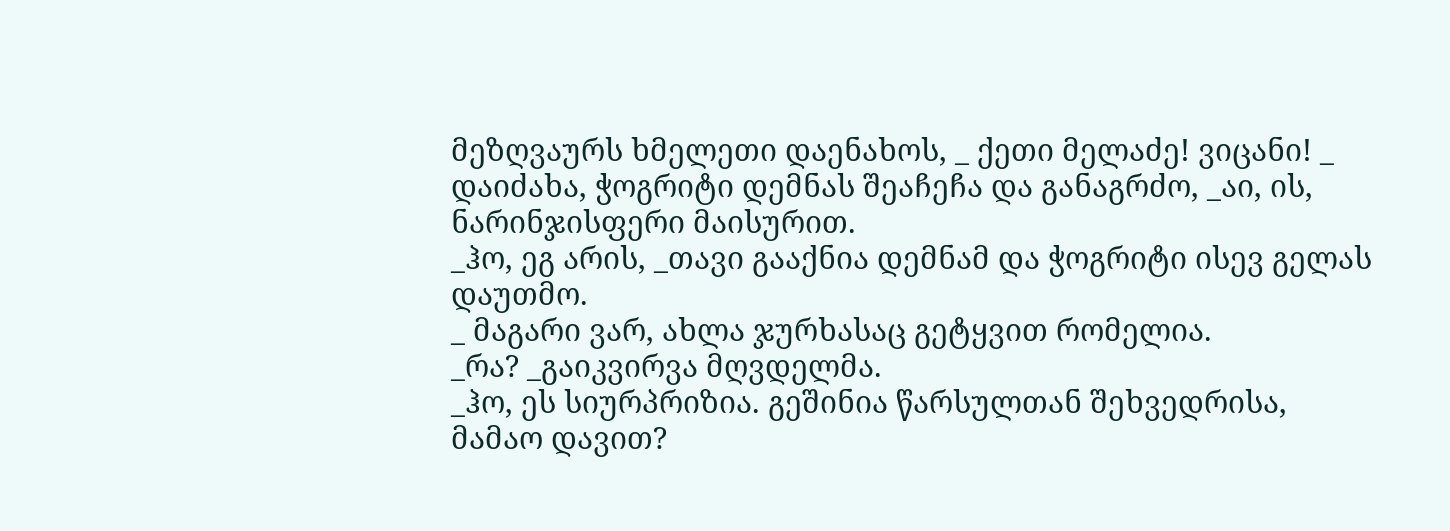მეზღვაურს ხმელეთი დაენახოს, _ ქეთი მელაძე! ვიცანი! _ დაიძახა, ჭოგრიტი დემნას შეაჩეჩა და განაგრძო, _აი, ის, ნარინჯისფერი მაისურით.
_ჰო, ეგ არის, _თავი გააქნია დემნამ და ჭოგრიტი ისევ გელას დაუთმო.
_ მაგარი ვარ, ახლა ჯურხასაც გეტყვით რომელია.
_რა? _გაიკვირვა მღვდელმა.
_ჰო, ეს სიურპრიზია. გეშინია წარსულთან შეხვედრისა, მამაო დავით?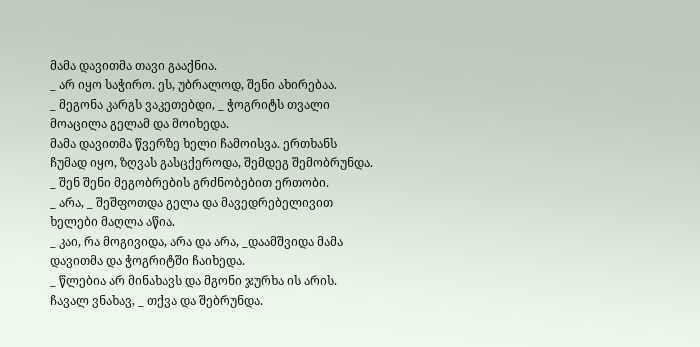მამა დავითმა თავი გააქნია.
_ არ იყო საჭირო. ეს, უბრალოდ, შენი ახირებაა.
_ მეგონა კარგს ვაკეთებდი, _ ჭოგრიტს თვალი მოაცილა გელამ და მოიხედა.
მამა დავითმა წვერზე ხელი ჩამოისვა. ერთხანს ჩუმად იყო, ზღვას გასცქეროდა, შემდეგ შემობრუნდა.
_ შენ შენი მეგობრების გრძნობებით ერთობი.
_ არა, _ შეშფოთდა გელა და მავედრებელივით ხელები მაღლა აწია.
_ კაი, რა მოგივიდა, არა და არა, _დაამშვიდა მამა დავითმა და ჭოგრიტში ჩაიხედა.
_ წლებია არ მინახავს და მგონი ჯურხა ის არის. ჩავალ ვნახავ, _ თქვა და შებრუნდა.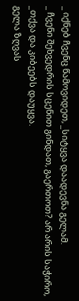_ იქნებ ჩვენც წამოვიდეთ, _სიტყვა დაადევნა გელამ.
_ ჩვენი შეხვედრის სცენით გინდათ, გაერთოთ? არ არის საჭირო, _თქვა და კიბეებს დაუყვა.
გელა ზღვას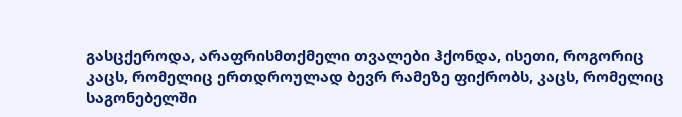გასცქეროდა, არაფრისმთქმელი თვალები ჰქონდა, ისეთი, როგორიც კაცს, რომელიც ერთდროულად ბევრ რამეზე ფიქრობს, კაცს, რომელიც საგონებელში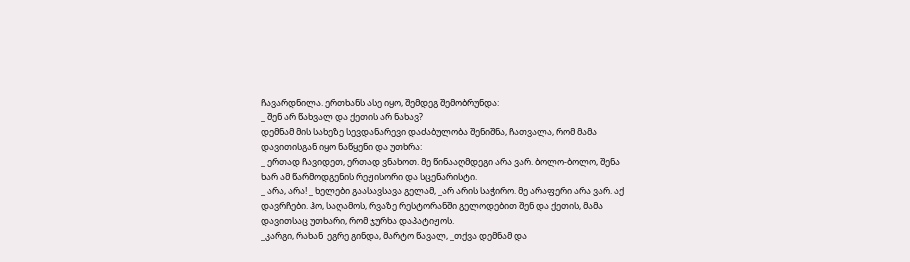ჩავარდნილა. ერთხანს ასე იყო, შემდეგ შემობრუნდა:
_ შენ არ წახვალ და ქეთის არ ნახავ?
დემნამ მის სახეზე სევდანარევი დაძაბულობა შენიშნა, ჩათვალა, რომ მამა დავითისგან იყო ნაწყენი და უთხრა:
_ ერთად ჩავიდეთ, ერთად ვნახოთ. მე წინააღმდეგი არა ვარ. ბოლო-ბოლო, შენა ხარ ამ წარმოდგენის რეჟისორი და სცენარისტი.
_ არა, არა! _ ხელები გაასავსავა გელამ, _არ არის საჭირო. მე არაფერი არა ვარ. აქ დავრჩები. ჰო, საღამოს, რვაზე რესტორანში გელოდებით შენ და ქეთის, მამა დავითსაც უთხარი, რომ ჯურხა დაპატიჟოს.
_კარგი, რახან  ეგრე გინდა, მარტო წავალ, _თქვა დემნამ და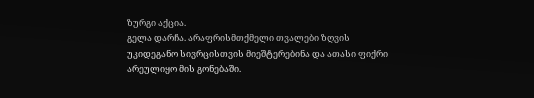ზურგი აქცია.
გელა დარჩა. არაფრისმთქმელი თვალები ზღვის უკიდეგანო სივრცისთვის მიეშტერებინა და ათასი ფიქრი არეულიყო მის გონებაში.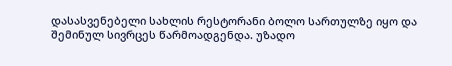დასასვენებელი სახლის რესტორანი ბოლო სართულზე იყო და შემინულ სივრცეს წარმოადგენდა. უზადო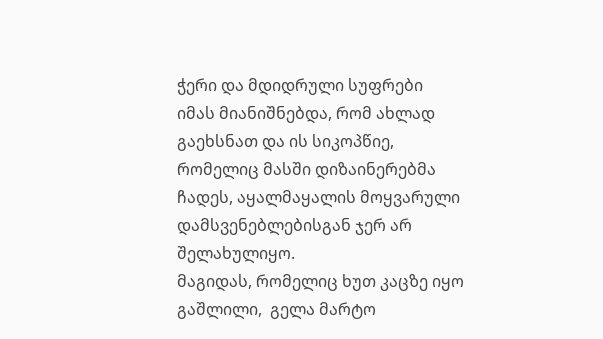ჭერი და მდიდრული სუფრები იმას მიანიშნებდა, რომ ახლად გაეხსნათ და ის სიკოპწიე, რომელიც მასში დიზაინერებმა ჩადეს, აყალმაყალის მოყვარული დამსვენებლებისგან ჯერ არ შელახულიყო.
მაგიდას, რომელიც ხუთ კაცზე იყო გაშლილი,  გელა მარტო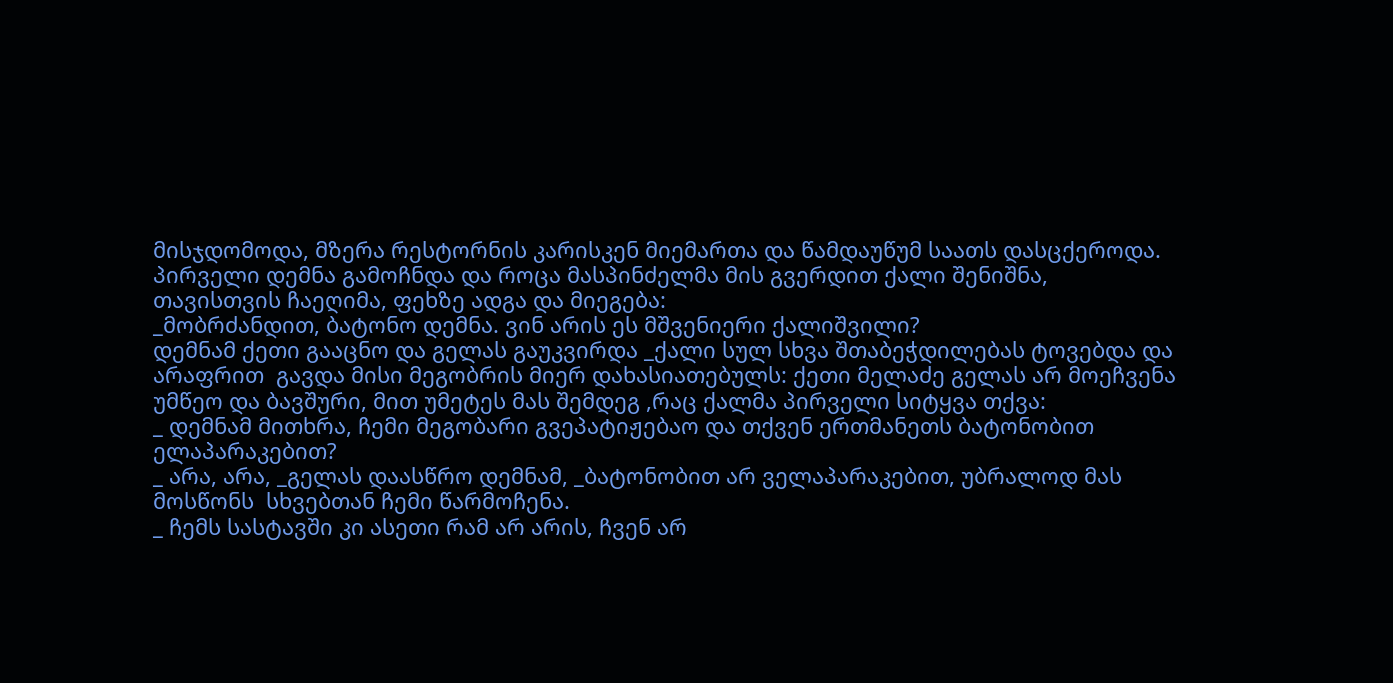მისჯდომოდა, მზერა რესტორნის კარისკენ მიემართა და წამდაუწუმ საათს დასცქეროდა.
პირველი დემნა გამოჩნდა და როცა მასპინძელმა მის გვერდით ქალი შენიშნა,
თავისთვის ჩაეღიმა, ფეხზე ადგა და მიეგება:
_მობრძანდით, ბატონო დემნა. ვინ არის ეს მშვენიერი ქალიშვილი?
დემნამ ქეთი გააცნო და გელას გაუკვირდა _ქალი სულ სხვა შთაბეჭდილებას ტოვებდა და არაფრით  გავდა მისი მეგობრის მიერ დახასიათებულს: ქეთი მელაძე გელას არ მოეჩვენა უმწეო და ბავშური, მით უმეტეს მას შემდეგ ,რაც ქალმა პირველი სიტყვა თქვა:
_ დემნამ მითხრა, ჩემი მეგობარი გვეპატიჟებაო და თქვენ ერთმანეთს ბატონობით ელაპარაკებით?
_ არა, არა, _გელას დაასწრო დემნამ, _ბატონობით არ ველაპარაკებით, უბრალოდ მას მოსწონს  სხვებთან ჩემი წარმოჩენა.
_ ჩემს სასტავში კი ასეთი რამ არ არის, ჩვენ არ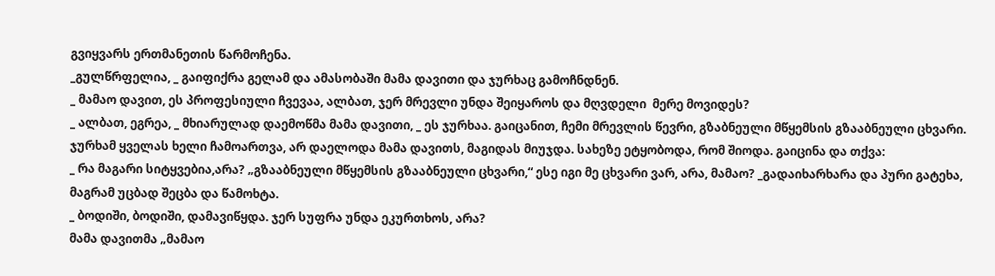გვიყვარს ერთმანეთის წარმოჩენა.
_გულწრფელია, _ გაიფიქრა გელამ და ამასობაში მამა დავითი და ჯურხაც გამოჩნდნენ.
_ მამაო დავით, ეს პროფესიული ჩვევაა, ალბათ, ჯერ მრევლი უნდა შეიყაროს და მღვდელი  მერე მოვიდეს?
_ ალბათ, ეგრეა, _ მხიარულად დაემოწმა მამა დავითი, _ ეს ჯურხაა. გაიცანით, ჩემი მრევლის წევრი, გზაბნეული მწყემსის გზააბნეული ცხვარი.
ჯურხამ ყველას ხელი ჩამოართვა, არ დაელოდა მამა დავითს, მაგიდას მიუჯდა. სახეზე ეტყობოდა, რომ შიოდა. გაიცინა და თქვა:
_ რა მაგარი სიტყვებია,არა? „გზააბნეული მწყემსის გზააბნეული ცხვარი,“ ესე იგი მე ცხვარი ვარ, არა, მამაო? _გადაიხარხარა და პური გატეხა, მაგრამ უცბად შეცბა და წამოხტა.
_ ბოდიში, ბოდიში, დამავიწყდა. ჯერ სუფრა უნდა ეკურთხოს, არა?
მამა დავითმა „მამაო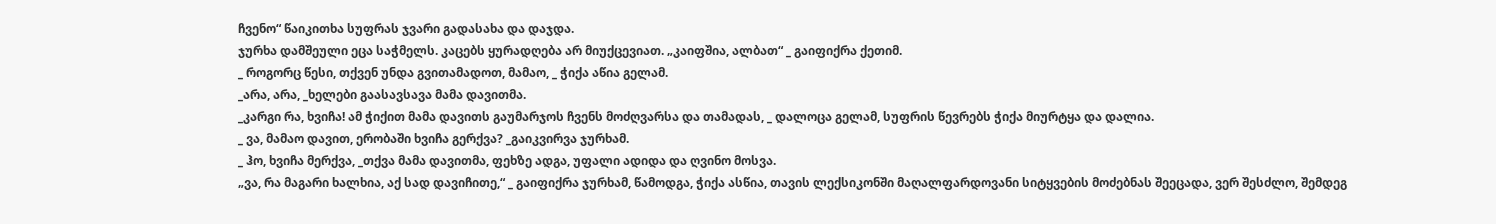ჩვენო“ წაიკითხა სუფრას ჯვარი გადასახა და დაჯდა.
ჯურხა დამშეული ეცა საჭმელს. კაცებს ყურადღება არ მიუქცევიათ. „კაიფშია, ალბათ“ _ გაიფიქრა ქეთიმ.
_ როგორც წესი, თქვენ უნდა გვითამადოთ, მამაო, _ ჭიქა აწია გელამ.
_არა, არა, _ხელები გაასავსავა მამა დავითმა.
_კარგი რა, ხვიჩა! ამ ჭიქით მამა დავითს გაუმარჯოს ჩვენს მოძღვარსა და თამადას, _ დალოცა გელამ, სუფრის წევრებს ჭიქა მიურტყა და დალია.
_ ვა, მამაო დავით, ერობაში ხვიჩა გერქვა? _გაიკვირვა ჯურხამ.
_ ჰო, ხვიჩა მერქვა, _თქვა მამა დავითმა, ფეხზე ადგა, უფალი ადიდა და ღვინო მოსვა.
„ვა, რა მაგარი ხალხია, აქ სად დავიჩითე,“ _ გაიფიქრა ჯურხამ, წამოდგა, ჭიქა ასწია, თავის ლექსიკონში მაღალფარდოვანი სიტყვების მოძებნას შეეცადა, ვერ შესძლო, შემდეგ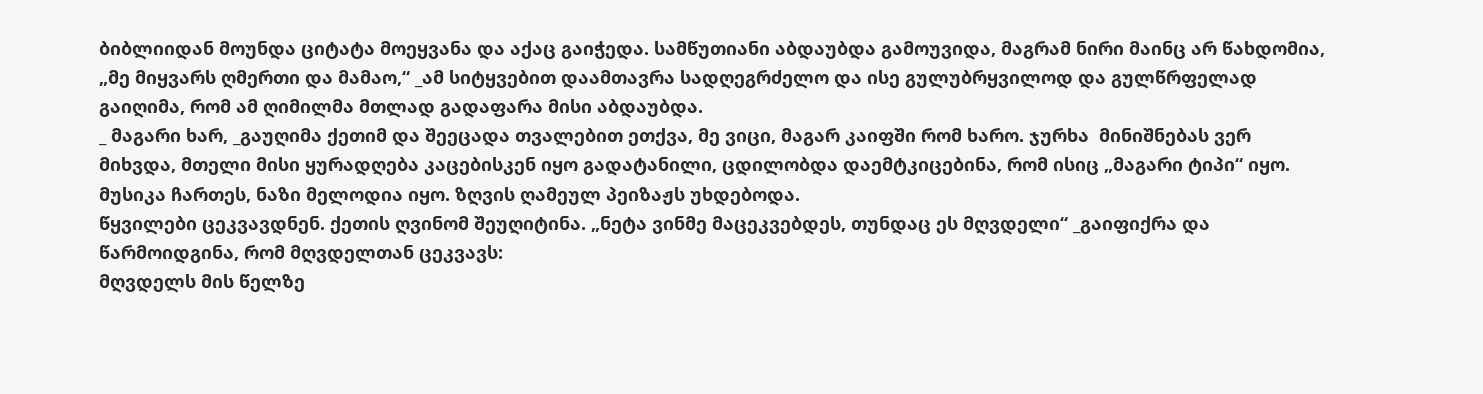ბიბლიიდან მოუნდა ციტატა მოეყვანა და აქაც გაიჭედა. სამწუთიანი აბდაუბდა გამოუვიდა, მაგრამ ნირი მაინც არ წახდომია, „მე მიყვარს ღმერთი და მამაო,“ _ამ სიტყვებით დაამთავრა სადღეგრძელო და ისე გულუბრყვილოდ და გულწრფელად გაიღიმა, რომ ამ ღიმილმა მთლად გადაფარა მისი აბდაუბდა.
_ მაგარი ხარ, _გაუღიმა ქეთიმ და შეეცადა თვალებით ეთქვა, მე ვიცი, მაგარ კაიფში რომ ხარო. ჯურხა  მინიშნებას ვერ მიხვდა, მთელი მისი ყურადღება კაცებისკენ იყო გადატანილი, ცდილობდა დაემტკიცებინა, რომ ისიც „მაგარი ტიპი“ იყო.
მუსიკა ჩართეს, ნაზი მელოდია იყო. ზღვის ღამეულ პეიზაჟს უხდებოდა.
წყვილები ცეკვავდნენ. ქეთის ღვინომ შეუღიტინა. „ნეტა ვინმე მაცეკვებდეს, თუნდაც ეს მღვდელი“ _გაიფიქრა და წარმოიდგინა, რომ მღვდელთან ცეკვავს:
მღვდელს მის წელზე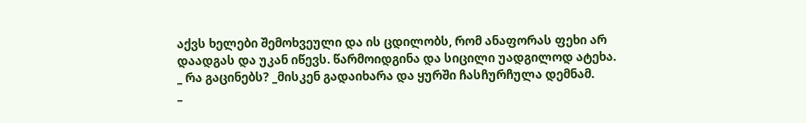აქვს ხელები შემოხვეული და ის ცდილობს, რომ ანაფორას ფეხი არ დაადგას და უკან იწევს. წარმოიდგინა და სიცილი უადგილოდ ატეხა.
_ რა გაცინებს? _მისკენ გადაიხარა და ყურში ჩასჩურჩულა დემნამ.
_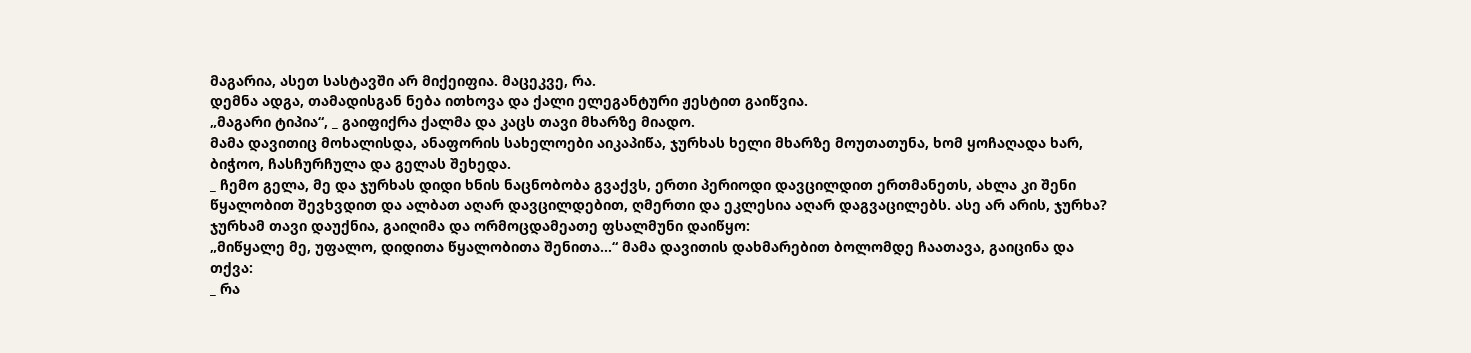მაგარია, ასეთ სასტავში არ მიქეიფია. მაცეკვე, რა.
დემნა ადგა, თამადისგან ნება ითხოვა და ქალი ელეგანტური ჟესტით გაიწვია.
„მაგარი ტიპია“, _ გაიფიქრა ქალმა და კაცს თავი მხარზე მიადო.
მამა დავითიც მოხალისდა, ანაფორის სახელოები აიკაპიწა, ჯურხას ხელი მხარზე მოუთათუნა, ხომ ყოჩაღადა ხარ, ბიჭოო, ჩასჩურჩულა და გელას შეხედა.
_ ჩემო გელა, მე და ჯურხას დიდი ხნის ნაცნობობა გვაქვს, ერთი პერიოდი დავცილდით ერთმანეთს, ახლა კი შენი წყალობით შევხვდით და ალბათ აღარ დავცილდებით, ღმერთი და ეკლესია აღარ დაგვაცილებს. ასე არ არის, ჯურხა?
ჯურხამ თავი დაუქნია, გაიღიმა და ორმოცდამეათე ფსალმუნი დაიწყო:
„მიწყალე მე, უფალო, დიდითა წყალობითა შენითა...“ მამა დავითის დახმარებით ბოლომდე ჩაათავა, გაიცინა და თქვა:
_ რა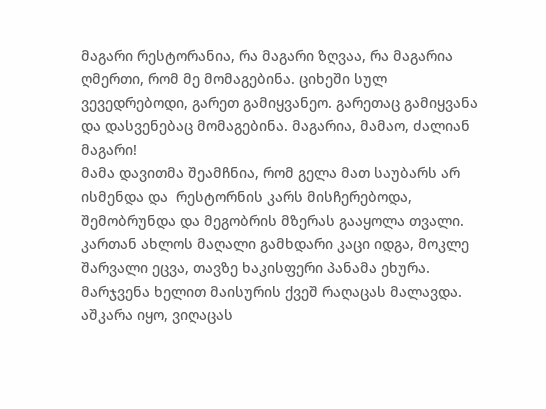მაგარი რესტორანია, რა მაგარი ზღვაა, რა მაგარია ღმერთი, რომ მე მომაგებინა. ციხეში სულ ვევედრებოდი, გარეთ გამიყვანეო. გარეთაც გამიყვანა და დასვენებაც მომაგებინა. მაგარია, მამაო, ძალიან მაგარი!
მამა დავითმა შეამჩნია, რომ გელა მათ საუბარს არ ისმენდა და  რესტორნის კარს მისჩერებოდა, შემობრუნდა და მეგობრის მზერას გააყოლა თვალი.
კართან ახლოს მაღალი გამხდარი კაცი იდგა, მოკლე შარვალი ეცვა, თავზე ხაკისფერი პანამა ეხურა. მარჯვენა ხელით მაისურის ქვეშ რაღაცას მალავდა. აშკარა იყო, ვიღაცას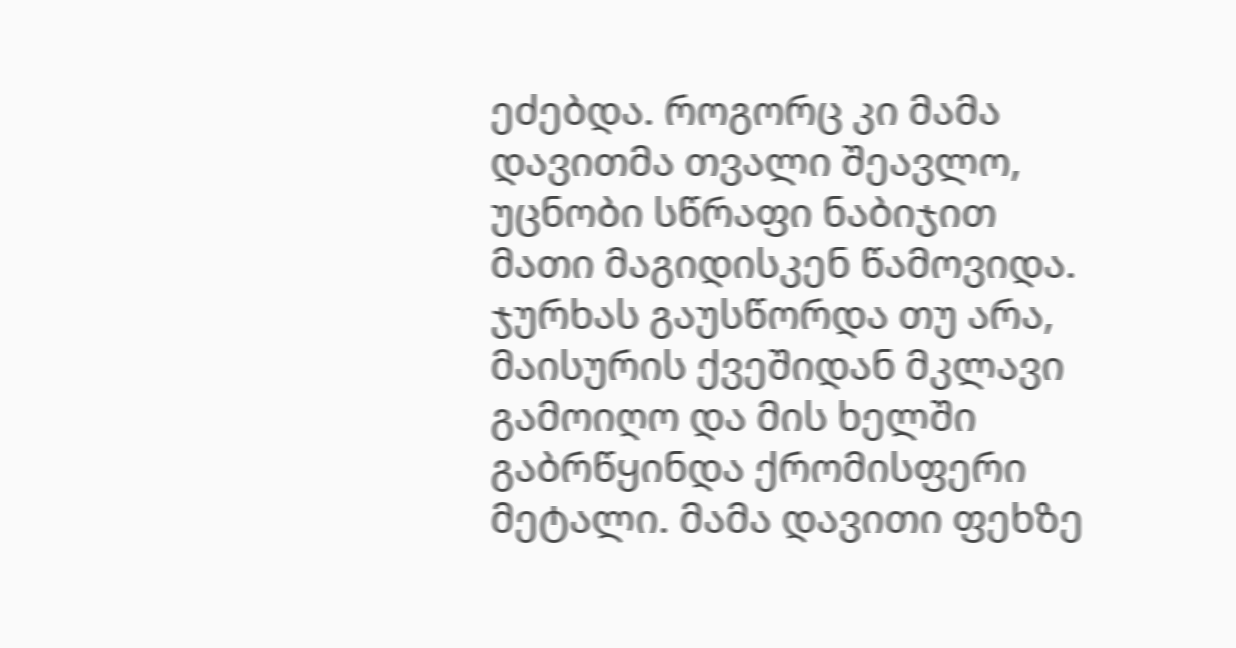ეძებდა. როგორც კი მამა დავითმა თვალი შეავლო, უცნობი სწრაფი ნაბიჯით მათი მაგიდისკენ წამოვიდა. ჯურხას გაუსწორდა თუ არა, მაისურის ქვეშიდან მკლავი გამოიღო და მის ხელში გაბრწყინდა ქრომისფერი მეტალი. მამა დავითი ფეხზე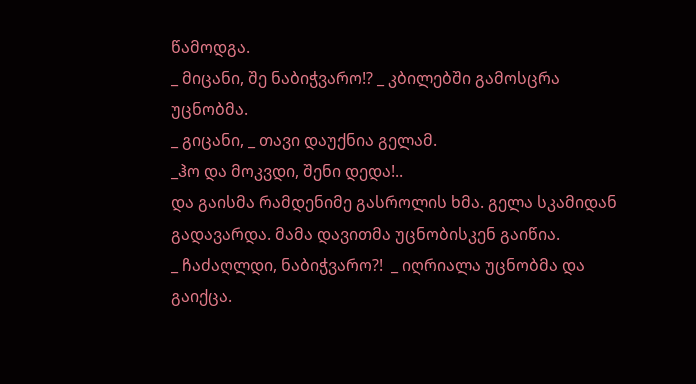წამოდგა.
_ მიცანი, შე ნაბიჭვარო!? _ კბილებში გამოსცრა უცნობმა.
_ გიცანი, _ თავი დაუქნია გელამ.
_ჰო და მოკვდი, შენი დედა!..
და გაისმა რამდენიმე გასროლის ხმა. გელა სკამიდან გადავარდა. მამა დავითმა უცნობისკენ გაიწია.
_ ჩაძაღლდი, ნაბიჭვარო?!  _ იღრიალა უცნობმა და გაიქცა.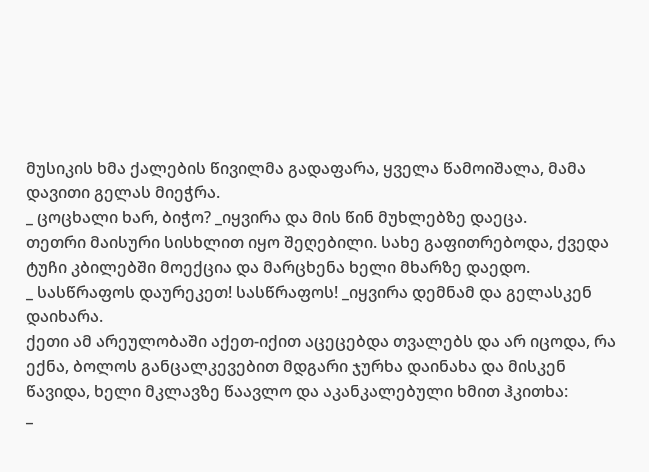მუსიკის ხმა ქალების წივილმა გადაფარა, ყველა წამოიშალა, მამა დავითი გელას მიეჭრა.
_ ცოცხალი ხარ, ბიჭო? _იყვირა და მის წინ მუხლებზე დაეცა.
თეთრი მაისური სისხლით იყო შეღებილი. სახე გაფითრებოდა, ქვედა ტუჩი კბილებში მოექცია და მარცხენა ხელი მხარზე დაედო.
_ სასწრაფოს დაურეკეთ! სასწრაფოს! _იყვირა დემნამ და გელასკენ დაიხარა.
ქეთი ამ არეულობაში აქეთ-იქით აცეცებდა თვალებს და არ იცოდა, რა ექნა, ბოლოს განცალკევებით მდგარი ჯურხა დაინახა და მისკენ წავიდა, ხელი მკლავზე წაავლო და აკანკალებული ხმით ჰკითხა:
_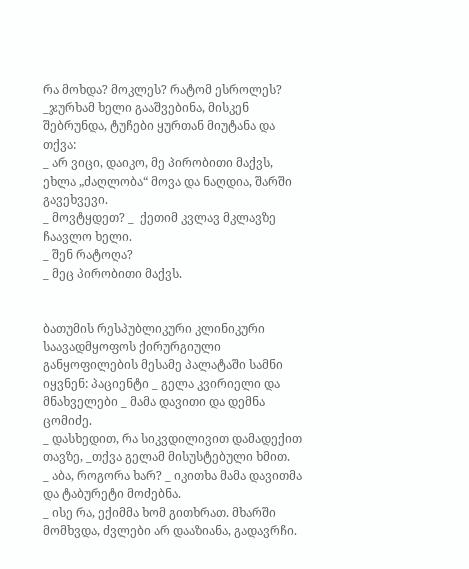რა მოხდა? მოკლეს? რატომ ესროლეს?
_ჯურხამ ხელი გააშვებინა, მისკენ შებრუნდა, ტუჩები ყურთან მიუტანა და თქვა:
_ არ ვიცი, დაიკო, მე პირობითი მაქვს, ეხლა „ძაღლობა“ მოვა და ნაღდია, შარში გავეხვევი.
_ მოვტყდეთ? _  ქეთიმ კვლავ მკლავზე ჩაავლო ხელი.
_ შენ რატოღა?
_ მეც პირობითი მაქვს.


ბათუმის რესპუბლიკური კლინიკური საავადმყოფოს ქირურგიული განყოფილების მესამე პალატაში სამნი იყვნენ: პაციენტი _ გელა კვირიელი და მნახველები _ მამა დავითი და დემნა ცომიძე.
_ დასხედით, რა სიკვდილივით დამადექით თავზე, _თქვა გელამ მისუსტებული ხმით.
_ აბა, როგორა ხარ? _ იკითხა მამა დავითმა და ტაბურეტი მოძებნა.
_ ისე რა, ექიმმა ხომ გითხრათ. მხარში მომხვდა, ძვლები არ დააზიანა, გადავრჩი.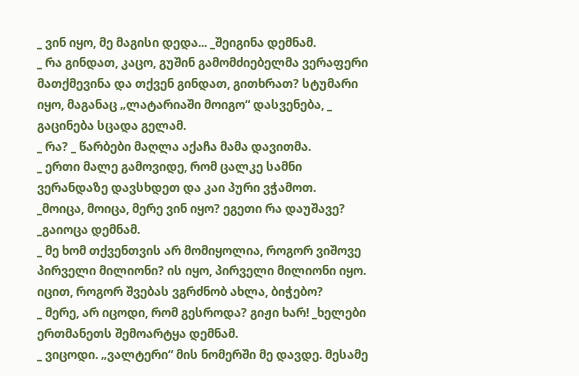_ ვინ იყო, მე მაგისი დედა... _შეიგინა დემნამ.
_ რა გინდათ, კაცო, გუშინ გამომძიებელმა ვერაფერი მათქმევინა და თქვენ გინდათ, გითხრათ? სტუმარი იყო, მაგანაც „ლატარიაში მოიგო“ დასვენება, _ გაცინება სცადა გელამ.
_ რა? _ წარბები მაღლა აქაჩა მამა დავითმა.
_ ერთი მალე გამოვიდე, რომ ცალკე სამნი ვერანდაზე დავსხდეთ და კაი პური ვჭამოთ.
_მოიცა, მოიცა, მერე ვინ იყო? ეგეთი რა დაუშავე? _გაიოცა დემნამ.
_ მე ხომ თქვენთვის არ მომიყოლია, როგორ ვიშოვე პირველი მილიონი? ის იყო, პირველი მილიონი იყო. იცით, როგორ შვებას ვგრძნობ ახლა, ბიჭებო?
_ მერე, არ იცოდი, რომ გესროდა? გიჟი ხარ! _ხელები ერთმანეთს შემოარტყა დემნამ.
_ ვიცოდი. „ვალტერი“ მის ნომერში მე დავდე. მესამე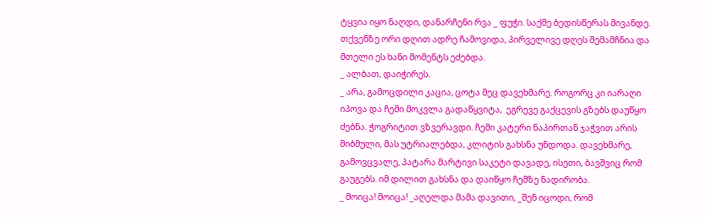ტყვია იყო ნაღდი, დანარჩენი რვა _ ფუჭი. საქმე ბედისწერას მივანდე. თქვენზე ორი დღით ადრე ჩამოვიდა, პირველივე დღეს შემამჩნია და მთელი ეს ხანი მომენტს ეძებდა.
_ ალბათ, დაიჭირეს.
_ არა, გამოცდილი კაცია, ცოტა მეც დავეხმარე. როგორც კი იარაღი იპოვა და ჩემი მოკვლა გადაწყვიტა,  ეგრევე გაქცევის გზებს დაუწყო ძებნა. ჭოგრიტით ვზვერავდი. ჩემი კატერი ნაპირთან ჯაჭვით არის მიბმული, მას უტრიალებდა, კლიტის გახსნა უნდოდა. დავეხმარე,  გამოვცვალე, პატარა მარტივი საკეტი დავადე, ისეთი, ბავშვიც რომ გაუგებს. იმ დილით გახსნა და დაიწყო ჩემზე ნადირობა.
_ მოიცა! მოიცა! _აღელდა მამა დავითი, _შენ იცოდი, რომ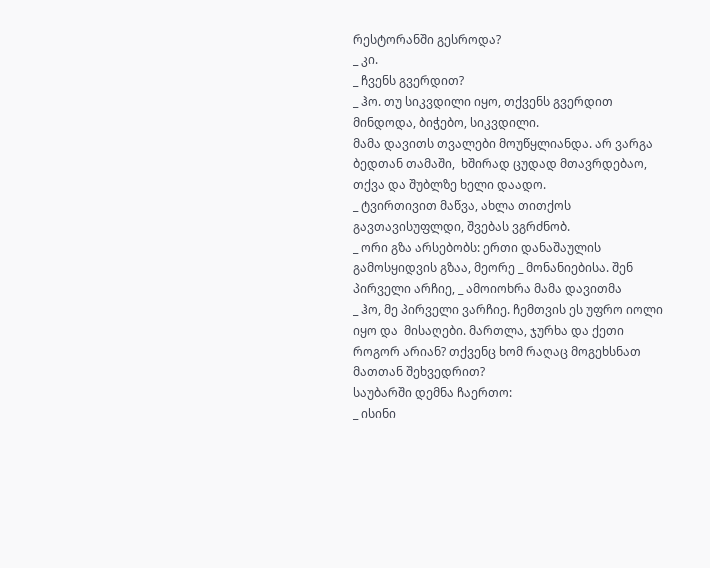რესტორანში გესროდა?
_ კი.
_ ჩვენს გვერდით?
_ ჰო. თუ სიკვდილი იყო, თქვენს გვერდით მინდოდა, ბიჭებო, სიკვდილი.
მამა დავითს თვალები მოუწყლიანდა. არ ვარგა  ბედთან თამაში,  ხშირად ცუდად მთავრდებაო, თქვა და შუბლზე ხელი დაადო.
_ ტვირთივით მაწვა, ახლა თითქოს გავთავისუფლდი, შვებას ვგრძნობ.
_ ორი გზა არსებობს: ერთი დანაშაულის გამოსყიდვის გზაა, მეორე _ მონანიებისა. შენ პირველი არჩიე, _ ამოიოხრა მამა დავითმა
_ ჰო, მე პირველი ვარჩიე. ჩემთვის ეს უფრო იოლი იყო და  მისაღები. მართლა, ჯურხა და ქეთი როგორ არიან? თქვენც ხომ რაღაც მოგეხსნათ მათთან შეხვედრით?
საუბარში დემნა ჩაერთო:
_ ისინი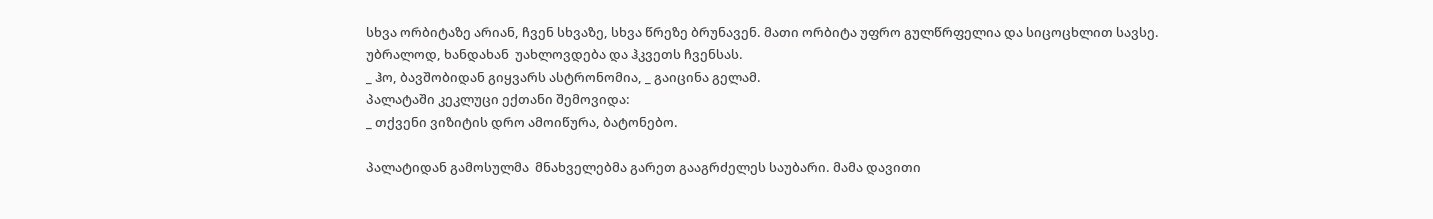სხვა ორბიტაზე არიან, ჩვენ სხვაზე, სხვა წრეზე ბრუნავენ. მათი ორბიტა უფრო გულწრფელია და სიცოცხლით სავსე. უბრალოდ, ხანდახან  უახლოვდება და ჰკვეთს ჩვენსას.
_ ჰო, ბავშობიდან გიყვარს ასტრონომია, _ გაიცინა გელამ.
პალატაში კეკლუცი ექთანი შემოვიდა:
_ თქვენი ვიზიტის დრო ამოიწურა, ბატონებო.

პალატიდან გამოსულმა  მნახველებმა გარეთ გააგრძელეს საუბარი. მამა დავითი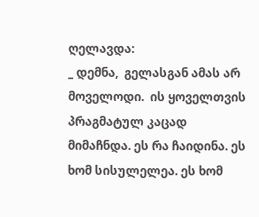ღელავდა:
_ დემნა,  გელასგან ამას არ მოველოდი.  ის ყოველთვის პრაგმატულ კაცად მიმაჩნდა. ეს რა ჩაიდინა. ეს ხომ სისულელეა. ეს ხომ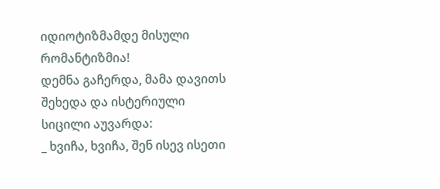იდიოტიზმამდე მისული რომანტიზმია!
დემნა გაჩერდა, მამა დავითს შეხედა და ისტერიული სიცილი აუვარდა:
_ ხვიჩა, ხვიჩა, შენ ისევ ისეთი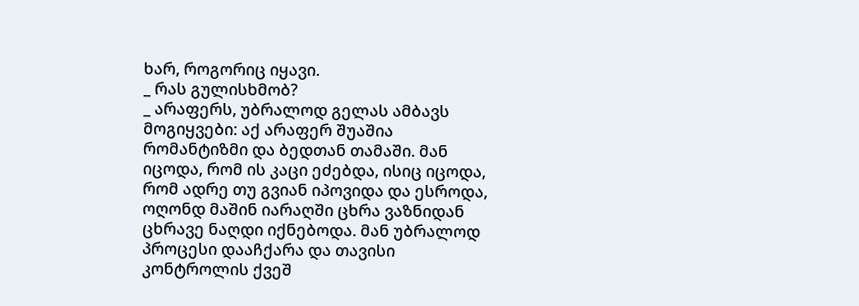ხარ, როგორიც იყავი.
_ რას გულისხმობ?
_ არაფერს, უბრალოდ გელას ამბავს მოგიყვები: აქ არაფერ შუაშია რომანტიზმი და ბედთან თამაში. მან იცოდა, რომ ის კაცი ეძებდა, ისიც იცოდა, რომ ადრე თუ გვიან იპოვიდა და ესროდა, ოღონდ მაშინ იარაღში ცხრა ვაზნიდან ცხრავე ნაღდი იქნებოდა. მან უბრალოდ პროცესი დააჩქარა და თავისი კონტროლის ქვეშ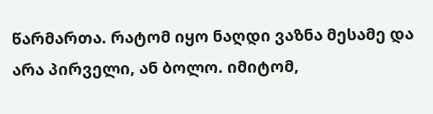წარმართა. რატომ იყო ნაღდი ვაზნა მესამე და არა პირველი, ან ბოლო. იმიტომ,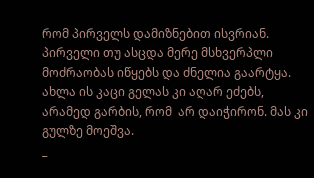რომ პირველს დამიზნებით ისვრიან. პირველი თუ ასცდა მერე მსხვერპლი მოძრაობას იწყებს და ძნელია გაარტყა.
ახლა ის კაცი გელას კი აღარ ეძებს, არამედ გარბის, რომ  არ დაიჭირონ. მას კი გულზე მოეშვა.
_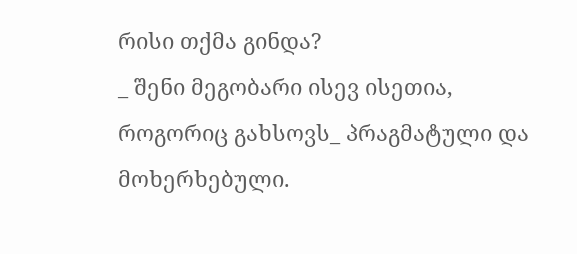რისი თქმა გინდა?
_ შენი მეგობარი ისევ ისეთია, როგორიც გახსოვს_ პრაგმატული და მოხერხებული.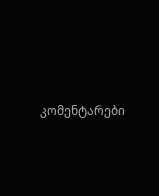კომენტარები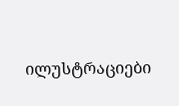ილუსტრაციები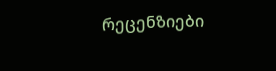რეცენზიები